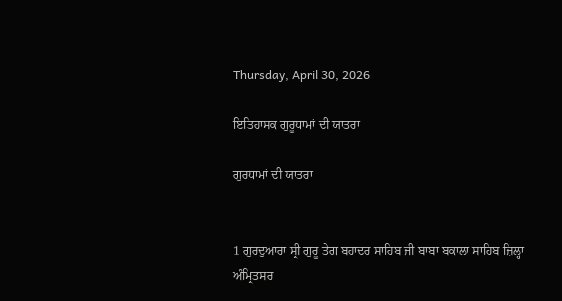Thursday, April 30, 2026

ਇਤਿਹਾਸਕ ਗੁਰੂਧਾਮਾਂ ਦੀ ਯਾਤਰਾ

ਗੁਰਧਾਮਾਂ ਦੀ ਯਾਤਰਾ


1 ਗੁਰਦੁਆਰਾ ਸ੍ਰੀ ਗੁਰੂ ਤੇਗ ਬਹਾਦਰ ਸਾਹਿਬ ਜੀ ਬਾਬਾ ਬਕਾਲਾ ਸਾਹਿਬ ਜ਼ਿਲ੍ਹਾ ਅੰਮ੍ਰਿਤਸਰ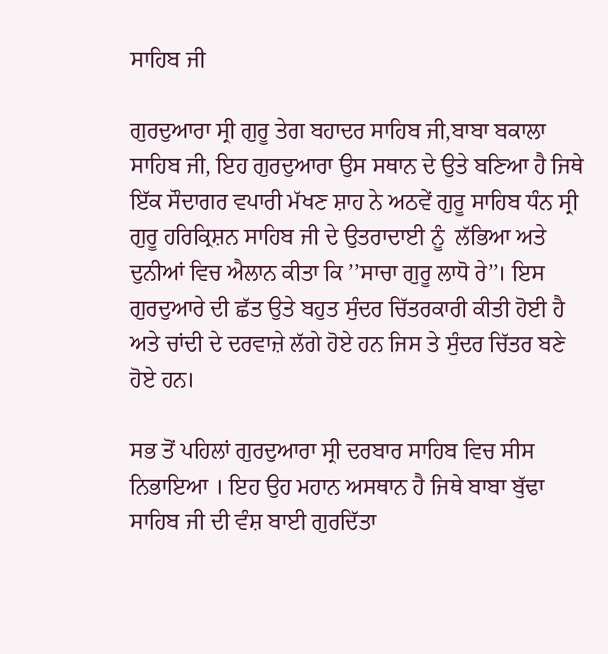ਸਾਹਿਬ ਜੀ

ਗੁਰਦੁਆਰਾ ਸ੍ਰੀ ਗੁਰੂ ਤੇਗ ਬਹਾਦਰ ਸਾਹਿਬ ਜੀ,ਬਾਬਾ ਬਕਾਲਾ ਸਾਹਿਬ ਜੀ, ਇਹ ਗੁਰਦੁਆਰਾ ਉਸ ਸਥਾਨ ਦੇ ਉਤੇ ਬਣਿਆ ਹੈ ਜਿਥੇ ਇੱਕ ਸੌਦਾਗਰ ਵਪਾਰੀ ਮੱਖਣ ਸ਼ਾਹ ਨੇ ਅਠਵੇਂ ਗੁਰੂ ਸਾਹਿਬ ਧੰਨ ਸ੍ਰੀ ਗੁਰੂ ਹਰਿਕ੍ਰਿਸ਼ਨ ਸਾਹਿਬ ਜੀ ਦੇ ਉਤਰਾਦਾਈ ਨੂੰ  ਲੱਭਿਆ ਅਤੇ ਦੁਨੀਆਂ ਵਿਚ ਐਲਾਨ ਕੀਤਾ ਕਿ ’’ਸਾਚਾ ਗੁਰੂ ਲਾਧੋ ਰੇ’’। ਇਸ ਗੁਰਦੁਆਰੇ ਦੀ ਛੱਤ ਉਤੇ ਬਹੁਤ ਸੁੰਦਰ ਚਿੱਤਰਕਾਰੀ ਕੀਤੀ ਹੋਈ ਹੈ ਅਤੇ ਚਾਂਦੀ ਦੇ ਦਰਵਾਜ਼ੇ ਲੱਗੇ ਹੋਏ ਹਨ ਜਿਸ ਤੇ ਸੁੰਦਰ ਚਿੱਤਰ ਬਣੇ ਹੋਏ ਹਨ।

ਸਭ ਤੋਂ ਪਹਿਲਾਂ ਗੁਰਦੁਆਰਾ ਸ੍ਰੀ ਦਰਬਾਰ ਸਾਹਿਬ ਵਿਚ ਸੀਸ ਨਿਭਾਇਆ । ਇਹ ਉਹ ਮਹਾਨ ਅਸਥਾਨ ਹੈ ਜਿਥੇ ਬਾਬਾ ਬੁੱਢਾ ਸਾਹਿਬ ਜੀ ਦੀ ਵੰਸ਼ ਬਾਈ ਗੁਰਦਿੱਤਾ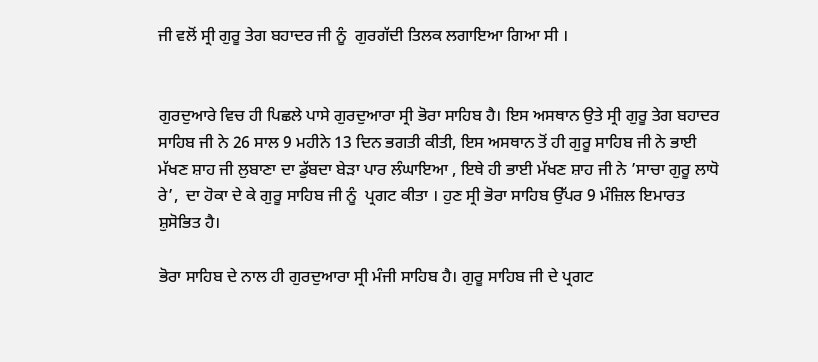ਜੀ ਵਲੋਂ ਸ੍ਰੀ ਗੁਰੂ ਤੇਗ ਬਹਾਦਰ ਜੀ ਨੂੰ  ਗੁਰਗੱਦੀ ਤਿਲਕ ਲਗਾਇਆ ਗਿਆ ਸੀ ।


ਗੁਰਦੁਆਰੇ ਵਿਚ ਹੀ ਪਿਛਲੇ ਪਾਸੇ ਗੁਰਦੁਆਰਾ ਸ੍ਰੀ ਭੋਰਾ ਸਾਹਿਬ ਹੈ। ਇਸ ਅਸਥਾਨ ਉਤੇ ਸ੍ਰੀ ਗੁਰੂ ਤੇਗ ਬਹਾਦਰ ਸਾਹਿਬ ਜੀ ਨੇ 26 ਸਾਲ 9 ਮਹੀਨੇ 13 ਦਿਨ ਭਗਤੀ ਕੀਤੀ, ਇਸ ਅਸਥਾਨ ਤੋਂ ਹੀ ਗੁਰੂ ਸਾਹਿਬ ਜੀ ਨੇ ਭਾਈ ਮੱਖਣ ਸ਼ਾਹ ਜੀ ਲੁਬਾਣਾ ਦਾ ਡੁੱਬਦਾ ਬੇੜਾ ਪਾਰ ਲੰਘਾਇਆ , ਇਥੇ ਹੀ ਭਾਈ ਮੱਖਣ ਸ਼ਾਹ ਜੀ ਨੇ ’ਸਾਚਾ ਗੁਰੂ ਲਾਧੋ ਰੇ’,  ਦਾ ਹੋਕਾ ਦੇ ਕੇ ਗੁਰੂ ਸਾਹਿਬ ਜੀ ਨੂੰ  ਪ੍ਰਗਟ ਕੀਤਾ । ਹੁਣ ਸ੍ਰੀ ਭੋਰਾ ਸਾਹਿਬ ਉੱਪਰ 9 ਮੰਜ਼ਿਲ ਇਮਾਰਤ ਸ਼ੁਸੋਭਿਤ ਹੈ।

ਭੋਰਾ ਸਾਹਿਬ ਦੇ ਨਾਲ ਹੀ ਗੁਰਦੁਆਰਾ ਸ੍ਰੀ ਮੰਜੀ ਸਾਹਿਬ ਹੈ। ਗੁਰੂ ਸਾਹਿਬ ਜੀ ਦੇ ਪ੍ਰਗਟ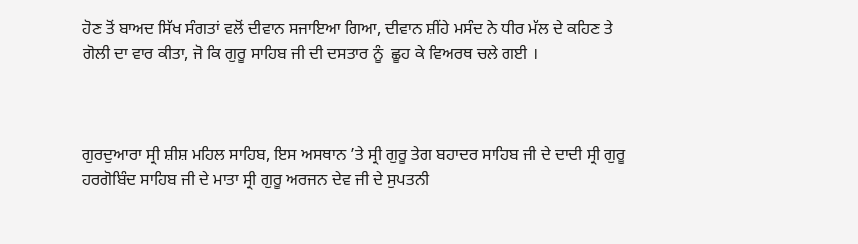ਹੋਣ ਤੋਂ ਬਾਅਦ ਸਿੱਖ ਸੰਗਤਾਂ ਵਲੋਂ ਦੀਵਾਨ ਸਜਾਇਆ ਗਿਆ, ਦੀਵਾਨ ਸ਼ੀਂਹੇ ਮਸੰਦ ਨੇ ਧੀਰ ਮੱਲ ਦੇ ਕਹਿਣ ਤੇ ਗੋਲੀ ਦਾ ਵਾਰ ਕੀਤਾ, ਜੋ ਕਿ ਗੁਰੂ ਸਾਹਿਬ ਜੀ ਦੀ ਦਸਤਾਰ ਨੂੰ  ਛੂਹ ਕੇ ਵਿਅਰਥ ਚਲੇ ਗਈ ।



ਗੁਰਦੁਆਰਾ ਸ੍ਰੀ ਸ਼ੀਸ਼ ਮਹਿਲ ਸਾਹਿਬ, ਇਸ ਅਸਥਾਨ ’ਤੇ ਸ੍ਰੀ ਗੁਰੂ ਤੇਗ ਬਹਾਦਰ ਸਾਹਿਬ ਜੀ ਦੇ ਦਾਦੀ ਸ੍ਰੀ ਗੁਰੂ ਹਰਗੋਬਿੰਦ ਸਾਹਿਬ ਜੀ ਦੇ ਮਾਤਾ ਸ੍ਰੀ ਗੁਰੂ ਅਰਜਨ ਦੇਵ ਜੀ ਦੇ ਸੁਪਤਨੀ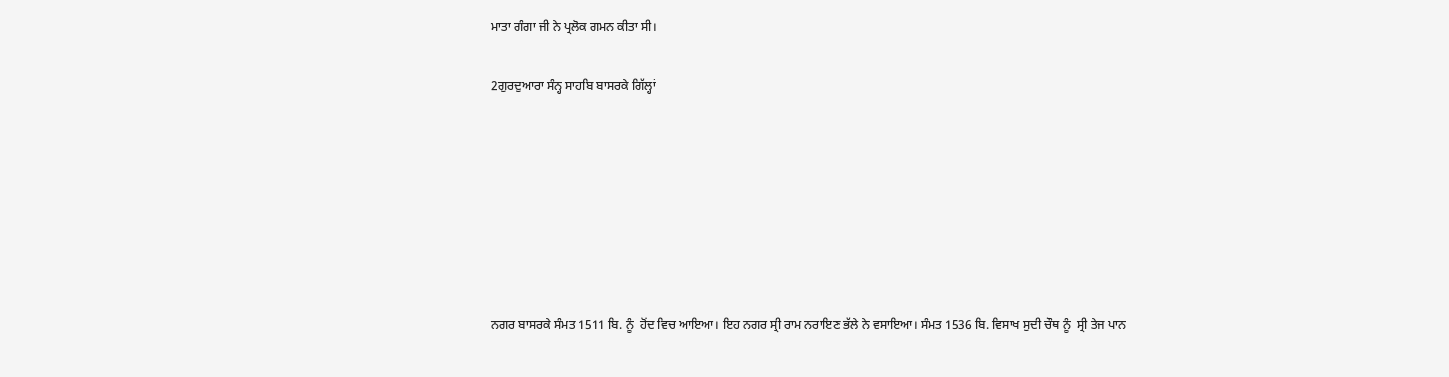ਮਾਤਾ ਗੰਗਾ ਜੀ ਨੇ ਪ੍ਰਲੋਕ ਗਮਨ ਕੀਤਾ ਸੀ।

2ਗੁਰਦੁਆਰਾ ਸੰਨ੍ਹ ਸਾਹਬਿ ਬਾਸਰਕੇ ਗਿੱਲ੍ਹਾਂ







ਨਗਰ ਬਾਸਰਕੇ ਸੰਮਤ 1511 ਬਿ. ਨੂੰ  ਹੋਂਦ ਵਿਚ ਆਇਆ। ਇਹ ਨਗਰ ਸ੍ਰੀ ਰਾਮ ਨਰਾਇਣ ਭੱਲੇ ਨੇ ਵਸਾਇਆ। ਸੰਮਤ 1536 ਬਿ. ਵਿਸਾਖ ਸੁਦੀ ਚੌਥ ਨੂੰ  ਸ੍ਰੀ ਤੇਜ ਪਾਨ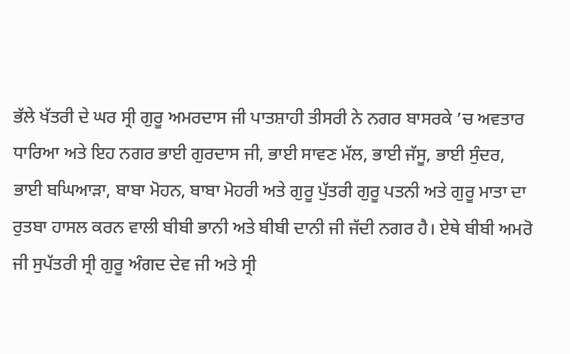ਭੱਲੇ ਖੱਤਰੀ ਦੇ ਘਰ ਸ੍ਰੀ ਗੁਰੂ ਅਮਰਦਾਸ ਜੀ ਪਾਤਸ਼ਾਹੀ ਤੀਸਰੀ ਨੇ ਨਗਰ ਬਾਸਰਕੇ ’ਚ ਅਵਤਾਰ ਧਾਰਿਆ ਅਤੇ ਇਹ ਨਗਰ ਭਾਈ ਗੁਰਦਾਸ ਜੀ, ਭਾਈ ਸਾਵਣ ਮੱਲ, ਭਾਈ ਜੱਸੂ, ਭਾਈ ਸੁੰਦਰ, ਭਾਈ ਬਘਿਆੜਾ, ਬਾਬਾ ਮੋਹਨ, ਬਾਬਾ ਮੋਹਰੀ ਅਤੇ ਗੁਰੂ ਪੁੱਤਰੀ ਗੁਰੂ ਪਤਨੀ ਅਤੇ ਗੁਰੂ ਮਾਤਾ ਦਾ ਰੁਤਬਾ ਹਾਸਲ ਕਰਨ ਵਾਲੀ ਬੀਬੀ ਭਾਨੀ ਅਤੇ ਬੀਬੀ ਦਾਨੀ ਜੀ ਜੱਦੀ ਨਗਰ ਹੈ। ਏਥੇ ਬੀਬੀ ਅਮਰੋ ਜੀ ਸੁਪੱਤਰੀ ਸ੍ਰੀ ਗੁਰੂ ਅੰਗਦ ਦੇਵ ਜੀ ਅਤੇ ਸ੍ਰੀ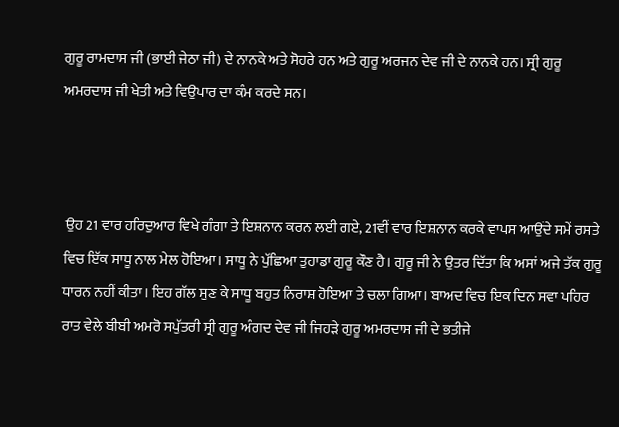ਗੁਰੂ ਰਾਮਦਾਸ ਜੀ (ਭਾਈ ਜੇਠਾ ਜੀ) ਦੇ ਨਾਨਕੇ ਅਤੇ ਸੋਹਰੇ ਹਨ ਅਤੇ ਗੁਰੂ ਅਰਜਨ ਦੇਵ ਜੀ ਦੇ ਨਾਨਕੇ ਹਨ। ਸ੍ਰੀ ਗੁਰੂ ਅਮਰਦਾਸ ਜੀ ਖੇਤੀ ਅਤੇ ਵਿਉਪਾਰ ਦਾ ਕੰਮ ਕਰਦੇ ਸਨ।



 ਉਹ 21 ਵਾਰ ਹਰਿਦੁਆਰ ਵਿਖੇ ਗੰਗਾ ਤੇ ਇਸ਼ਨਾਨ ਕਰਨ ਲਈ ਗਏ, 21ਵੀਂ ਵਾਰ ਇਸ਼ਨਾਨ ਕਰਕੇ ਵਾਪਸ ਆਉਂਦੇ ਸਮੇਂ ਰਸਤੇ ਵਿਚ ਇੱਕ ਸਾਧੂ ਨਾਲ ਮੇਲ ਹੋਇਆ। ਸਾਧੂ ਨੇ ਪੁੱਛਿਆ ਤੁਹਾਡਾ ਗੁਰੂ ਕੌਣ ਹੈ। ਗੁਰੂ ਜੀ ਨੇ ਉਤਰ ਦਿੱਤਾ ਕਿ ਅਸਾਂ ਅਜੇ ਤੱਕ ਗੁਰੂ ਧਾਰਨ ਨਹੀਂ ਕੀਤਾ। ਇਹ ਗੱਲ ਸੁਣ ਕੇ ਸਾਧੂ ਬਹੁਤ ਨਿਰਾਸ਼ ਹੋਇਆ ਤੇ ਚਲਾ ਗਿਆ। ਬਾਅਦ ਵਿਚ ਇਕ ਦਿਨ ਸਵਾ ਪਹਿਰ ਰਾਤ ਵੇਲੇ ਬੀਬੀ ਅਮਰੋ ਸਪੁੱਤਰੀ ਸ੍ਰੀ ਗੁਰੂ ਅੰਗਦ ਦੇਵ ਜੀ ਜਿਹੜੇ ਗੁਰੂ ਅਮਰਦਾਸ ਜੀ ਦੇ ਭਤੀਜੇ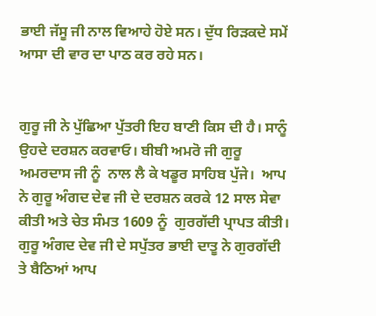ਭਾਈ ਜੱਸੂ ਜੀ ਨਾਲ ਵਿਆਹੇ ਹੋਏ ਸਨ। ਦੁੱਧ ਰਿੜਕਦੇ ਸਮੇਂ ਆਸਾ ਦੀ ਵਾਰ ਦਾ ਪਾਠ ਕਰ ਰਹੇ ਸਨ।


ਗੁਰੂ ਜੀ ਨੇ ਪੁੱਛਿਆ ਪੁੱਤਰੀ ਇਹ ਬਾਣੀ ਕਿਸ ਦੀ ਹੈ। ਸਾਨੂੰ ਉਹਦੇ ਦਰਸ਼ਨ ਕਰਵਾਓ। ਬੀਬੀ ਅਮਰੋ ਜੀ ਗੁਰੂ ਅਮਰਦਾਸ ਜੀ ਨੂੰ  ਨਾਲ ਲੈ ਕੇ ਖਡੂਰ ਸਾਹਿਬ ਪੁੱਜੇ।  ਆਪ ਨੇ ਗੁਰੂ ਅੰਗਦ ਦੇਵ ਜੀ ਦੇ ਦਰਸ਼ਨ ਕਰਕੇ 12 ਸਾਲ ਸੇਵਾ ਕੀਤੀ ਅਤੇ ਚੇਤ ਸੰਮਤ 1609 ਨੂੰ  ਗੁਰਗੱਦੀ ਪ੍ਰਾਪਤ ਕੀਤੀ। ਗੁਰੂ ਅੰਗਦ ਦੇਵ ਜੀ ਦੇ ਸਪੁੱਤਰ ਭਾਈ ਦਾਤੂ ਨੇ ਗੁਰਗੱਦੀ ਤੇ ਬੈਠਿਆਂ ਆਪ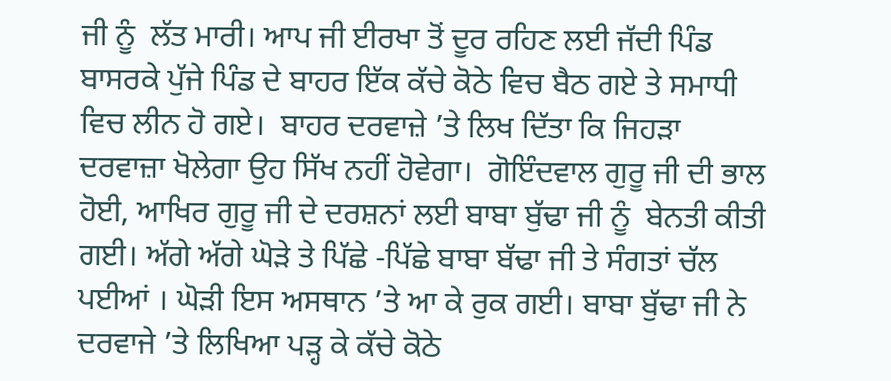ਜੀ ਨੂੰ  ਲੱਤ ਮਾਰੀ। ਆਪ ਜੀ ਈਰਖਾ ਤੋਂ ਦੂਰ ਰਹਿਣ ਲਈ ਜੱਦੀ ਪਿੰਡ ਬਾਸਰਕੇ ਪੁੱਜੇ ਪਿੰਡ ਦੇ ਬਾਹਰ ਇੱਕ ਕੱਚੇ ਕੋਠੇ ਵਿਚ ਬੈਠ ਗਏ ਤੇ ਸਮਾਧੀ ਵਿਚ ਲੀਨ ਹੋ ਗਏ।  ਬਾਹਰ ਦਰਵਾਜ਼ੇ ’ਤੇ ਲਿਖ ਦਿੱਤਾ ਕਿ ਜਿਹੜਾ ਦਰਵਾਜ਼ਾ ਖੋਲੇਗਾ ਉਹ ਸਿੱਖ ਨਹੀਂ ਹੋਵੇਗਾ।  ਗੋਇੰਦਵਾਲ ਗੁਰੂ ਜੀ ਦੀ ਭਾਲ ਹੋਈ, ਆਖਿਰ ਗੁਰੂ ਜੀ ਦੇ ਦਰਸ਼ਨਾਂ ਲਈ ਬਾਬਾ ਬੁੱਢਾ ਜੀ ਨੂੰ  ਬੇਨਤੀ ਕੀਤੀ ਗਈ। ਅੱਗੇ ਅੱਗੇ ਘੋੜੇ ਤੇ ਪਿੱਛੇ -ਪਿੱਛੇ ਬਾਬਾ ਬੱਢਾ ਜੀ ਤੇ ਸੰਗਤਾਂ ਚੱਲ ਪਈਆਂ । ਘੋੜੀ ਇਸ ਅਸਥਾਨ ’ਤੇ ਆ ਕੇ ਰੁਕ ਗਈ। ਬਾਬਾ ਬੁੱਢਾ ਜੀ ਨੇ ਦਰਵਾਜੇ ’ਤੇ ਲਿਖਿਆ ਪੜ੍ਹ ਕੇ ਕੱਚੇ ਕੋਠੇ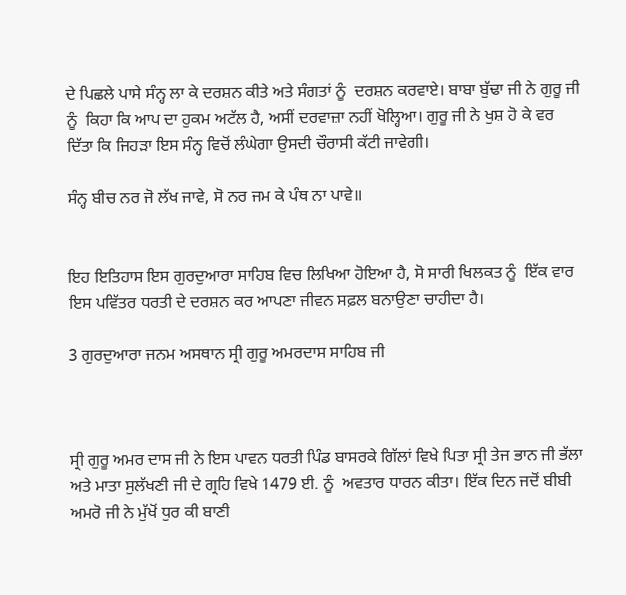ਦੇ ਪਿਛਲੇ ਪਾਸੇ ਸੰਨ੍ਹ ਲਾ ਕੇ ਦਰਸ਼ਨ ਕੀਤੇ ਅਤੇ ਸੰਗਤਾਂ ਨੂੰ  ਦਰਸ਼ਨ ਕਰਵਾਏ। ਬਾਬਾ ਬੁੱਢਾ ਜੀ ਨੇ ਗੁਰੂ ਜੀ ਨੂੰ  ਕਿਹਾ ਕਿ ਆਪ ਦਾ ਹੁਕਮ ਅਟੱਲ ਹੈ, ਅਸੀਂ ਦਰਵਾਜ਼ਾ ਨਹੀਂ ਖੋਲ੍ਹਿਆ। ਗੁਰੂ ਜੀ ਨੇ ਖੁਸ਼ ਹੋ ਕੇ ਵਰ ਦਿੱਤਾ ਕਿ ਜਿਹੜਾ ਇਸ ਸੰਨ੍ਹ ਵਿਚੋਂ ਲੰਘੇਗਾ ਉਸਦੀ ਚੌਰਾਸੀ ਕੱਟੀ ਜਾਵੇਗੀ।

ਸੰਨ੍ਹ ਬੀਚ ਨਰ ਜੋ ਲੱਖ ਜਾਵੇ, ਸੋ ਨਰ ਜਮ ਕੇ ਪੰਥ ਨਾ ਪਾਵੇ॥


ਇਹ ਇਤਿਹਾਸ ਇਸ ਗੁਰਦੁਆਰਾ ਸਾਹਿਬ ਵਿਚ ਲਿਖਿਆ ਹੋਇਆ ਹੈ, ਸੋ ਸਾਰੀ ਖਿਲਕਤ ਨੂੰ  ਇੱਕ ਵਾਰ ਇਸ ਪਵਿੱਤਰ ਧਰਤੀ ਦੇ ਦਰਸ਼ਨ ਕਰ ਆਪਣਾ ਜੀਵਨ ਸਫ਼ਲ ਬਨਾਉਣਾ ਚਾਹੀਦਾ ਹੈ।

3 ਗੁਰਦੁਆਰਾ ਜਨਮ ਅਸਥਾਨ ਸ੍ਰੀ ਗੁਰੂ ਅਮਰਦਾਸ ਸਾਹਿਬ ਜੀ



ਸ੍ਰੀ ਗੁਰੂ ਅਮਰ ਦਾਸ ਜੀ ਨੇ ਇਸ ਪਾਵਨ ਧਰਤੀ ਪਿੰਡ ਬਾਸਰਕੇ ਗਿੱਲਾਂ ਵਿਖੇ ਪਿਤਾ ਸ੍ਰੀ ਤੇਜ ਭਾਨ ਜੀ ਭੱਲਾ ਅਤੇ ਮਾਤਾ ਸੁਲੱਖਣੀ ਜੀ ਦੇ ਗ੍ਰਹਿ ਵਿਖੇ 1479 ਈ. ਨੂੰ  ਅਵਤਾਰ ਧਾਰਨ ਕੀਤਾ। ਇੱਕ ਦਿਨ ਜਦੋਂ ਬੀਬੀ ਅਮਰੋ ਜੀ ਨੇ ਮੁੱਖੋਂ ਧੁਰ ਕੀ ਬਾਣੀ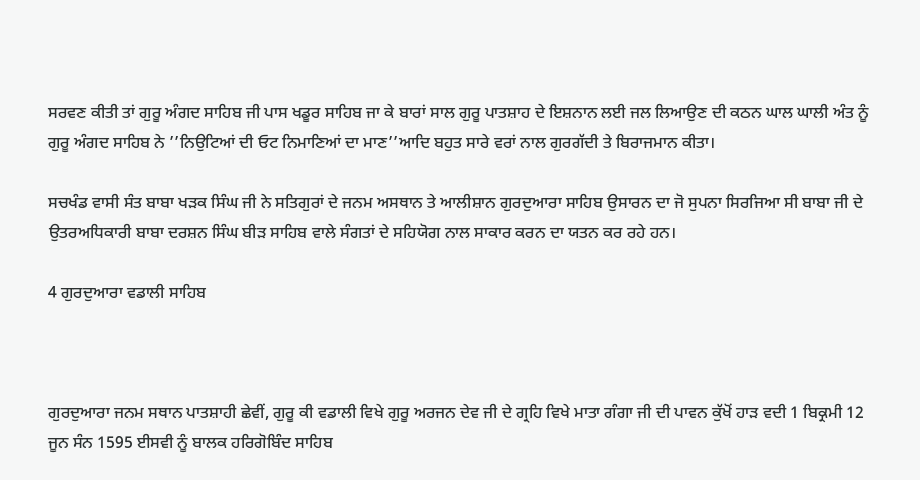ਸਰਵਣ ਕੀਤੀ ਤਾਂ ਗੁਰੂ ਅੰਗਦ ਸਾਹਿਬ ਜੀ ਪਾਸ ਖਡੂਰ ਸਾਹਿਬ ਜਾ ਕੇ ਬਾਰਾਂ ਸਾਲ ਗੁਰੂ ਪਾਤਸ਼ਾਹ ਦੇ ਇਸ਼ਨਾਨ ਲਈ ਜਲ ਲਿਆਉਣ ਦੀ ਕਠਨ ਘਾਲ ਘਾਲੀ ਅੰਤ ਨੂੰ  ਗੁਰੂ ਅੰਗਦ ਸਾਹਿਬ ਨੇ ’’ਨਿਉਟਿਆਂ ਦੀ ਓਟ ਨਿਮਾਣਿਆਂ ਦਾ ਮਾਣ’’ਆਦਿ ਬਹੁਤ ਸਾਰੇ ਵਰਾਂ ਨਾਲ ਗੁਰਗੱਦੀ ਤੇ ਬਿਰਾਜਮਾਨ ਕੀਤਾ।

ਸਚਖੰਡ ਵਾਸੀ ਸੰਤ ਬਾਬਾ ਖੜਕ ਸਿੰਘ ਜੀ ਨੇ ਸਤਿਗੁਰਾਂ ਦੇ ਜਨਮ ਅਸਥਾਨ ਤੇ ਆਲੀਸ਼ਾਨ ਗੁਰਦੁਆਰਾ ਸਾਹਿਬ ਉਸਾਰਨ ਦਾ ਜੋ ਸੁਪਨਾ ਸਿਰਜਿਆ ਸੀ ਬਾਬਾ ਜੀ ਦੇ ਉਤਰਅਧਿਕਾਰੀ ਬਾਬਾ ਦਰਸ਼ਨ ਸਿੰਘ ਬੀੜ ਸਾਹਿਬ ਵਾਲੇ ਸੰਗਤਾਂ ਦੇ ਸਹਿਯੋਗ ਨਾਲ ਸਾਕਾਰ ਕਰਨ ਦਾ ਯਤਨ ਕਰ ਰਹੇ ਹਨ।

4 ਗੁਰਦੁਆਰਾ ਵਡਾਲੀ ਸਾਹਿਬ



ਗੁਰਦੁਆਰਾ ਜਨਮ ਸਥਾਨ ਪਾਤਸ਼ਾਹੀ ਛੇਵੀਂ, ਗੁਰੂ ਕੀ ਵਡਾਲੀ ਵਿਖੇ ਗੁਰੂ ਅਰਜਨ ਦੇਵ ਜੀ ਦੇ ਗ੍ਰਹਿ ਵਿਖੇ ਮਾਤਾ ਗੰਗਾ ਜੀ ਦੀ ਪਾਵਨ ਕੁੱਖੋਂ ਹਾੜ ਵਦੀ 1 ਬਿਕ੍ਰਮੀ 12 ਜੂਨ ਸੰਨ 1595 ਈਸਵੀ ਨੂੰ ਬਾਲਕ ਹਰਿਗੋਬਿੰਦ ਸਾਹਿਬ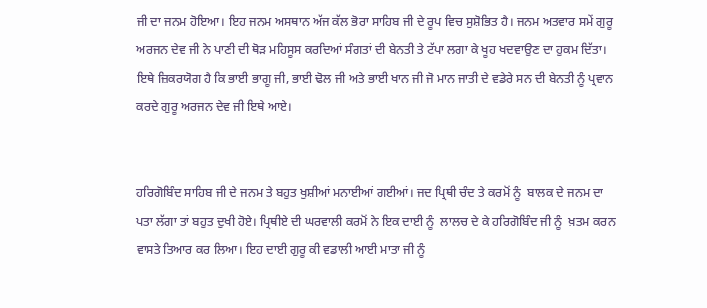ਜੀ ਦਾ ਜਨਮ ਹੋਇਆ। ਇਹ ਜਨਮ ਅਸਥਾਨ ਅੱਜ ਕੱਲ ਭੋਰਾ ਸਾਹਿਬ ਜੀ ਦੇ ਰੂਪ ਵਿਚ ਸੁਸ਼ੋਭਿਤ ਹੈ। ਜਨਮ ਅਤਵਾਰ ਸਮੇਂ ਗੁਰੂ ਅਰਜਨ ਦੇਵ ਜੀ ਨੇ ਪਾਣੀ ਦੀ ਥੋੜ ਮਹਿਸੂਸ ਕਰਦਿਆਂ ਸੰਗਤਾਂ ਦੀ ਬੇਨਤੀ ਤੇ ਟੱਪਾ ਲਗਾ ਕੇ ਖੂਹ ਖਦਵਾਉਣ ਦਾ ਹੁਕਮ ਦਿੱਤਾ। ਇਥੇ ਜ਼ਿਕਰਯੋਗ ਹੈ ਕਿ ਭਾਈ ਭਾਗੂ ਜੀ, ਭਾਈ ਢੋਲ ਜੀ ਅਤੇ ਭਾਈ ਖਾਨ ਜੀ ਜੋ ਮਾਨ ਜਾਤੀ ਦੇ ਵਡੇਰੇ ਸਨ ਦੀ ਬੇਨਤੀ ਨੂੰ ਪ੍ਰਵਾਨ ਕਰਦੇ ਗੁਰੂ ਅਰਜਨ ਦੇਵ ਜੀ ਇਥੇ ਆਏ।


ਹਰਿਗੋਬਿੰਦ ਸਾਹਿਬ ਜੀ ਦੇ ਜਨਮ ਤੇ ਬਹੁਤ ਖੁਸ਼ੀਆਂ ਮਨਾਈਆਂ ਗਈਆਂ। ਜਦ ਪ੍ਰਿਥੀ ਚੰਦ ਤੇ ਕਰਮੋਂ ਨੂੰ  ਬਾਲਕ ਦੇ ਜਨਮ ਦਾ ਪਤਾ ਲੱਗਾ ਤਾਂ ਬਹੁਤ ਦੁਖੀ ਹੋਏ। ਪ੍ਰਿਥੀਏ ਦੀ ਘਰਵਾਲੀ ਕਰਮੋਂ ਨੇ ਇਕ ਦਾਈ ਨੂੰ  ਲਾਲਚ ਦੇ ਕੇ ਹਰਿਗੋਬਿੰਦ ਜੀ ਨੂੰ  ਖ਼ਤਮ ਕਰਨ ਵਾਸਤੇ ਤਿਆਰ ਕਰ ਲਿਆ। ਇਹ ਦਾਈ ਗੁਰੂ ਕੀ ਵਡਾਲੀ ਆਈ ਮਾਤਾ ਜੀ ਨੂੰ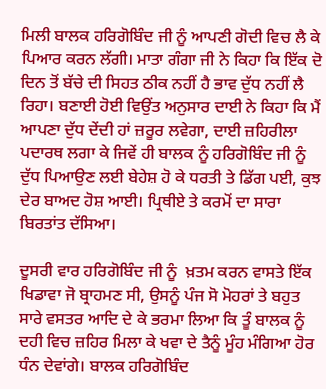ਮਿਲੀ ਬਾਲਕ ਹਰਿਗੋਬਿੰਦ ਜੀ ਨੂੰ ਆਪਣੀ ਗੋਦੀ ਵਿਚ ਲੈ ਕੇ ਪਿਆਰ ਕਰਨ ਲੱਗੀ। ਮਾਤਾ ਗੰਗਾ ਜੀ ਨੇ ਕਿਹਾ ਕਿ ਇੱਕ ਦੋ ਦਿਨ ਤੋਂ ਬੱਚੇ ਦੀ ਸਿਹਤ ਠੀਕ ਨਹੀਂ ਹੈ ਭਾਵ ਦੁੱਧ ਨਹੀਂ ਲੈ ਰਿਹਾ। ਬਣਾਈ ਹੋਈ ਵਿਉਂਤ ਅਨੁਸਾਰ ਦਾਈ ਨੇ ਕਿਹਾ ਕਿ ਮੈਂ ਆਪਣਾ ਦੁੱਧ ਦੇਂਦੀ ਹਾਂ ਜ਼ਰੂਰ ਲਵੇਗਾ, ਦਾਈ ਜ਼ਹਿਰੀਲਾ ਪਦਾਰਥ ਲਗਾ ਕੇ ਜਿਵੇਂ ਹੀ ਬਾਲਕ ਨੂੰ ਹਰਿਗੋਬਿੰਦ ਜੀ ਨੂੰ ਦੁੱਧ ਪਿਆਉਣ ਲਈ ਬੇਹੇਸ਼ ਹੋ ਕੇ ਧਰਤੀ ਤੇ ਡਿੱਗ ਪਈ, ਕੁਝ ਦੇਰ ਬਾਅਦ ਹੋਸ਼ ਆਈ। ਪ੍ਰਿਥੀਏ ਤੇ ਕਰਮੋਂ ਦਾ ਸਾਰਾ ਬਿਰਤਾਂਤ ਦੱਸਿਆ।

ਦੂਸਰੀ ਵਾਰ ਹਰਿਗੋਬਿੰਦ ਜੀ ਨੂੰ  ਖ਼ਤਮ ਕਰਨ ਵਾਸਤੇ ਇੱਕ ਖਿਡਾਵਾ ਜੋ ਬ੍ਰਾਹਮਣ ਸੀ, ਉਸਨੂੰ ਪੰਜ ਸੋ ਮੋਹਰਾਂ ਤੇ ਬਹੁਤ ਸਾਰੇ ਵਸਤਰ ਆਦਿ ਦੇ ਕੇ ਭਰਮਾ ਲਿਆ ਕਿ ਤੂੰ ਬਾਲਕ ਨੂੰ  ਦਹੀ ਵਿਚ ਜ਼ਹਿਰ ਮਿਲਾ ਕੇ ਖਵਾ ਦੇ ਤੈਨੂੰ ਮੂੰਹ ਮੰਗਿਆ ਹੋਰ ਧੰਨ ਦੇਵਾਂਗੇ। ਬਾਲਕ ਹਰਿਗੋਬਿੰਦ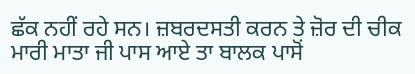ਛੱਕ ਨਹੀਂ ਰਹੇ ਸਨ। ਜ਼ਬਰਦਸਤੀ ਕਰਨ ਤੇ ਜ਼ੋਰ ਦੀ ਚੀਕ ਮਾਰੀ ਮਾਤਾ ਜੀ ਪਾਸ ਆਏ ਤਾ ਬਾਲਕ ਪਾਸੋਂ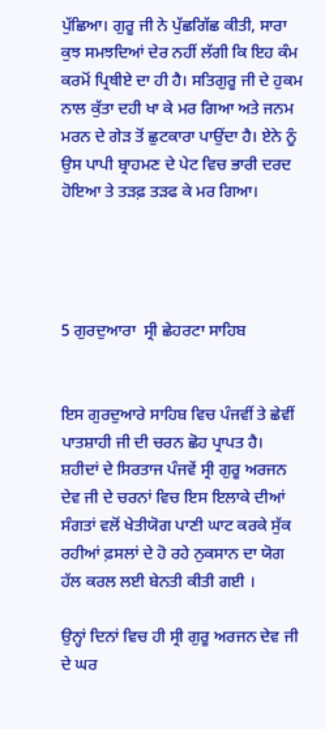ਪੁੱਛਿਆ। ਗੁਰੂ ਜੀ ਨੇ ਪੁੱਛਗਿੱਛ ਕੀਤੀ, ਸਾਰਾ ਕੁਝ ਸਮਝਦਿਆਂ ਦੇਰ ਨਹੀਂ ਲੱਗੀ ਕਿ ਇਹ ਕੰਮ ਕਰਮੋਂ ਪ੍ਰਿਥੀਏ ਦਾ ਹੀ ਹੈ। ਸਤਿਗੁਰੂ ਜੀ ਦੇ ਹੁਕਮ ਨਾਲ ਕੁੱਤਾ ਦਹੀ ਖਾ ਕੇ ਮਰ ਗਿਆ ਅਤੇ ਜਨਮ ਮਰਨ ਦੇ ਗੇੜ ਤੋਂ ਛੁਟਕਾਰਾ ਪਾਉਂਦਾ ਹੈ। ਏਨੇ ਨੂੰ  ਉਸ ਪਾਪੀ ਬ੍ਰਾਹਮਣ ਦੇ ਪੇਟ ਵਿਚ ਭਾਰੀ ਦਰਦ ਹੋਇਆ ਤੇ ਤੜਫ਼ ਤੜਫ ਕੇ ਮਰ ਗਿਆ।




5 ਗੁਰਦੁਆਰਾ  ਸ੍ਰੀ ਛੇਹਰਟਾ ਸਾਹਿਬ


ਇਸ ਗੁਰਦੁਆਰੇ ਸਾਹਿਬ ਵਿਚ ਪੰਜਵੀਂ ਤੇ ਛੇਵੀਂ ਪਾਤਸ਼ਾਹੀ ਜੀ ਦੀ ਚਰਨ ਛੋਹ ਪ੍ਰਾਪਤ ਹੈ। ਸ਼ਹੀਦਾਂ ਦੇ ਸਿਰਤਾਜ ਪੰਜਵੇਂ ਸ੍ਰੀ ਗੁਰੂ ਅਰਜਨ ਦੇਵ ਜੀ ਦੇ ਚਰਨਾਂ ਵਿਚ ਇਸ ਇਲਾਕੇ ਦੀਆਂ ਸੰਗਤਾਂ ਵਲੋਂ ਖੇਤੀਯੋਗ ਪਾਣੀ ਘਾਟ ਕਰਕੇ ਸੁੱਕ ਰਹੀਆਂ ਫ਼ਸਲਾਂ ਦੇ ਹੋ ਰਹੇ ਨੁਕਸਾਨ ਦਾ ਯੋਗ ਹੱਲ ਕਰਲ ਲਈ ਬੇਨਤੀ ਕੀਤੀ ਗਈ ।

ਉਨ੍ਹਾਂ ਦਿਨਾਂ ਵਿਚ ਹੀ ਸ੍ਰੀ ਗੁਰੂ ਅਰਜਨ ਦੇਵ ਜੀ ਦੇ ਘਰ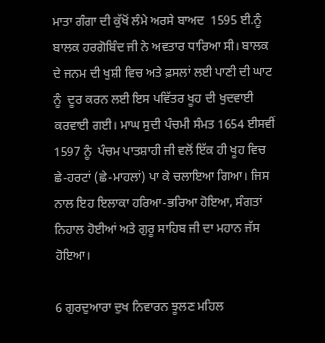ਮਾਤਾ ਗੰਗਾ ਦੀ ਕੁੱਖੋਂ ਲੰਮੇ ਅਰਸੇ ਬਾਅਦ  1595 ਈ.ਨੂੰ ਬਾਲਕ ਹਰਗੋਬਿੰਦ ਜੀ ਨੇ ਅਵਤਾਰ ਧਾਰਿਆ ਸੀ। ਬਾਲਕ ਦੇ ਜਨਮ ਦੀ ਖੁਸ਼ੀ ਵਿਚ ਅਤੇ ਫ਼ਸਲਾਂ ਲਈ ਪਾਣੀ ਦੀ ਘਾਟ ਨੂੰ  ਦੂਰ ਕਰਨ ਲਈ ਇਸ ਪਵਿੱਤਰ ਖੂਹ ਦੀ ਖੁਦਵਾਈ ਕਰਵਾਈ ਗਈ। ਮਾਘ ਸੁਦੀ ਪੰਚਮੀ ਸੰਮਤ 1654 ਈਸਵੀਂ 1597 ਨੂੰ  ਪੰਚਮ ਪਾਤਸ਼ਾਹੀ ਜੀ ਵਲੋਂ ਇੱਕ ਹੀ ਖੂਹ ਵਿਚ ਛੇ-ਹਰਟਾਂ (ਛੇ-ਮਾਹਲਾਂ) ਪਾ ਕੇ ਚਲਾਇਆ ਗਿਆ। ਜਿਸ ਨਾਲ ਇਹ ਇਲਾਕਾ ਹਰਿਆ-ਭਰਿਆ ਹੋਇਆ, ਸੰਗਤਾਂ ਨਿਹਾਲ ਹੋਈਆਂ ਅਤੇ ਗੁਰੂ ਸਾਹਿਬ ਜੀ ਦਾ ਮਹਾਨ ਜੱਸ ਹੋਇਆ।

6 ਗੁਰਦੁਆਰਾ ਦੁਖ ਨਿਵਾਰਨ ਝੂਲਣ ਮਹਿਲ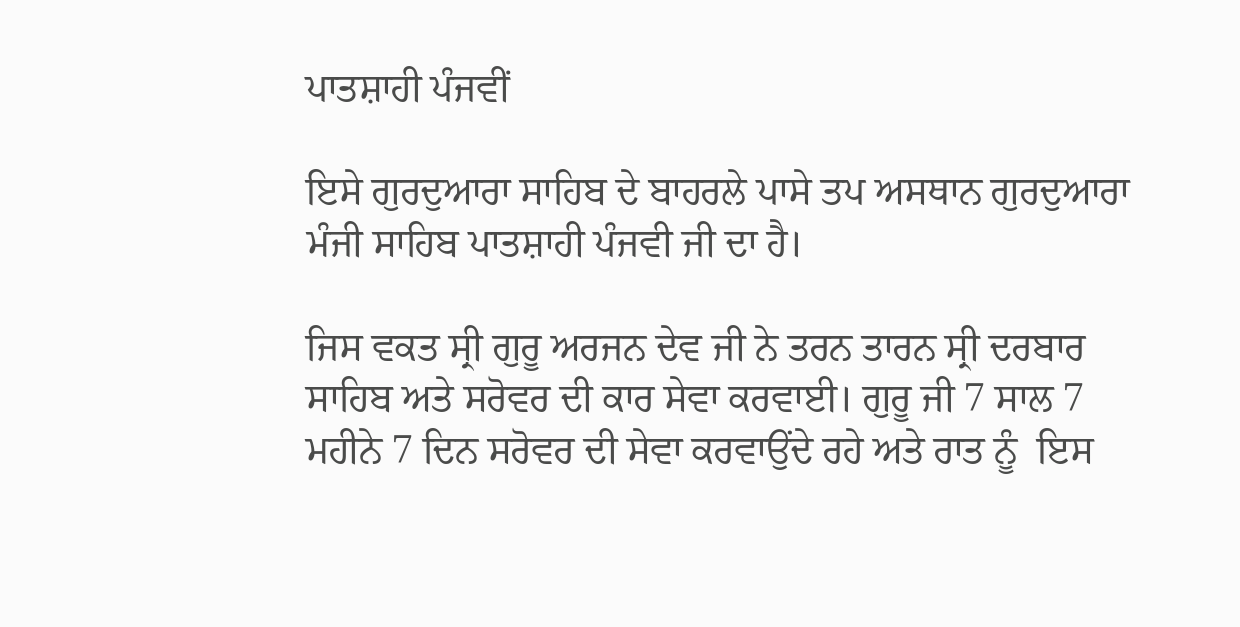ਪਾਤਸ਼ਾਹੀ ਪੰਜਵੀਂ

ਇਸੇ ਗੁਰਦੁਆਰਾ ਸਾਹਿਬ ਦੇ ਬਾਹਰਲੇ ਪਾਸੇ ਤਪ ਅਸਥਾਨ ਗੁਰਦੁਆਰਾ ਮੰਜੀ ਸਾਹਿਬ ਪਾਤਸ਼ਾਹੀ ਪੰਜਵੀ ਜੀ ਦਾ ਹੈ।

ਜਿਸ ਵਕਤ ਸ੍ਰੀ ਗੁਰੂ ਅਰਜਨ ਦੇਵ ਜੀ ਨੇ ਤਰਨ ਤਾਰਨ ਸ੍ਰੀ ਦਰਬਾਰ ਸਾਹਿਬ ਅਤੇ ਸਰੋਵਰ ਦੀ ਕਾਰ ਸੇਵਾ ਕਰਵਾਈ। ਗੁਰੂ ਜੀ 7 ਸਾਲ 7 ਮਹੀਨੇ 7 ਦਿਨ ਸਰੋਵਰ ਦੀ ਸੇਵਾ ਕਰਵਾਉਂਦੇ ਰਹੇ ਅਤੇ ਰਾਤ ਨੂੰ  ਇਸ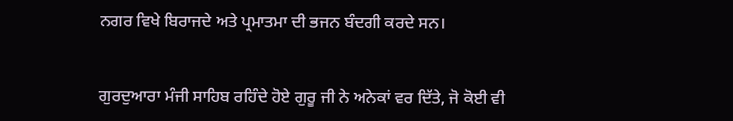ਨਗਰ ਵਿਖੇ ਬਿਰਾਜਦੇ ਅਤੇ ਪ੍ਰਮਾਤਮਾ ਦੀ ਭਜਨ ਬੰਦਗੀ ਕਰਦੇ ਸਨ।


ਗੁਰਦੁਆਰਾ ਮੰਜੀ ਸਾਹਿਬ ਰਹਿੰਦੇ ਹੋਏ ਗੁਰੂ ਜੀ ਨੇ ਅਨੇਕਾਂ ਵਰ ਦਿੱਤੇ, ਜੋ ਕੋਈ ਵੀ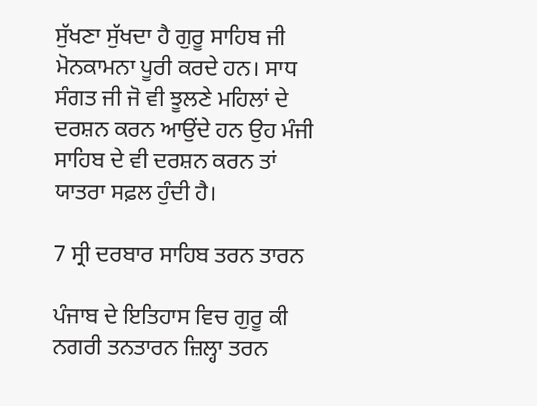ਸੁੱਖਣਾ ਸੁੱਖਦਾ ਹੈ ਗੁਰੂ ਸਾਹਿਬ ਜੀ ਮੋਨਕਾਮਨਾ ਪੂਰੀ ਕਰਦੇ ਹਨ। ਸਾਧ ਸੰਗਤ ਜੀ ਜੋ ਵੀ ਝੂਲਣੇ ਮਹਿਲਾਂ ਦੇ ਦਰਸ਼ਨ ਕਰਨ ਆਉਂਦੇ ਹਨ ਉਹ ਮੰਜੀ ਸਾਹਿਬ ਦੇ ਵੀ ਦਰਸ਼ਨ ਕਰਨ ਤਾਂ ਯਾਤਰਾ ਸਫ਼ਲ ਹੁੰਦੀ ਹੈ।

7 ਸ੍ਰੀ ਦਰਬਾਰ ਸਾਹਿਬ ਤਰਨ ਤਾਰਨ

ਪੰਜਾਬ ਦੇ ਇਤਿਹਾਸ ਵਿਚ ਗੁਰੂ ਕੀ ਨਗਰੀ ਤਨਤਾਰਨ ਜ਼ਿਲ੍ਹਾ ਤਰਨ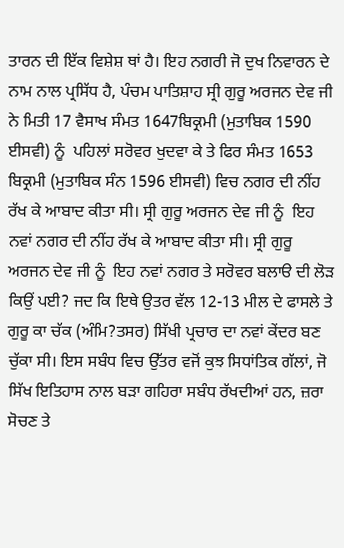ਤਾਰਨ ਦੀ ਇੱਕ ਵਿਸ਼ੇਸ਼ ਥਾਂ ਹੈ। ਇਹ ਨਗਰੀ ਜੋ ਦੁਖ ਨਿਵਾਰਨ ਦੇ ਨਾਮ ਨਾਲ ਪ੍ਰਸਿੱਧ ਹੈ, ਪੰਚਮ ਪਾਤਿਸ਼ਾਹ ਸ੍ਰੀ ਗੁਰੂ ਅਰਜਨ ਦੇਵ ਜੀ ਨੇ ਮਿਤੀ 17 ਵੈਸਾਖ ਸੰਮਤ 1647ਬਿਕ੍ਰਮੀ (ਮੁਤਾਬਿਕ 1590 ਈਸਵੀ) ਨੂੰ  ਪਹਿਲਾਂ ਸਰੋਵਰ ਖੁਦਵਾ ਕੇ ਤੇ ਫਿਰ ਸੰਮਤ 1653 ਬਿਕ੍ਰਮੀ (ਮੁਤਾਬਿਕ ਸੰਨ 1596 ਈਸਵੀ) ਵਿਚ ਨਗਰ ਦੀ ਨੀਂਹ ਰੱਖ ਕੇ ਆਬਾਦ ਕੀਤਾ ਸੀ। ਸ੍ਰੀ ਗੁਰੂ ਅਰਜਨ ਦੇਵ ਜੀ ਨੂੰ  ਇਹ ਨਵਾਂ ਨਗਰ ਦੀ ਨੀਂਹ ਰੱਖ ਕੇ ਆਬਾਦ ਕੀਤਾ ਸੀ। ਸ੍ਰੀ ਗੁਰੂ ਅਰਜਨ ਦੇਵ ਜੀ ਨੂੰ  ਇਹ ਨਵਾਂ ਨਗਰ ਤੇ ਸਰੋਵਰ ਬਲਾੳ ਦੀ ਲੋੜ ਕਿਉਂ ਪਈ? ਜਦ ਕਿ ਇਥੇ ਉਤਰ ਵੱਲ 12-13 ਮੀਲ ਦੇ ਫਾਸਲੇ ਤੇ ਗੁਰੂ ਕਾ ਚੱਕ (ਅੰਮਿ?ਤਸਰ) ਸਿੱਖੀ ਪ੍ਰਚਾਰ ਦਾ ਨਵਾਂ ਕੇਂਦਰ ਬਣ ਚੁੱਕਾ ਸੀ। ਇਸ ਸਬੰਧ ਵਿਚ ਉੱਤਰ ਵਜੋਂ ਕੁਝ ਸਿਧਾਂਤਿਕ ਗੱਲਾਂ, ਜੋ ਸਿੱਖ ਇਤਿਹਾਸ ਨਾਲ ਬੜਾ ਗਹਿਰਾ ਸਬੰਧ ਰੱਖਦੀਆਂ ਹਨ, ਜ਼ਰਾ ਸੋਚਣ ਤੇ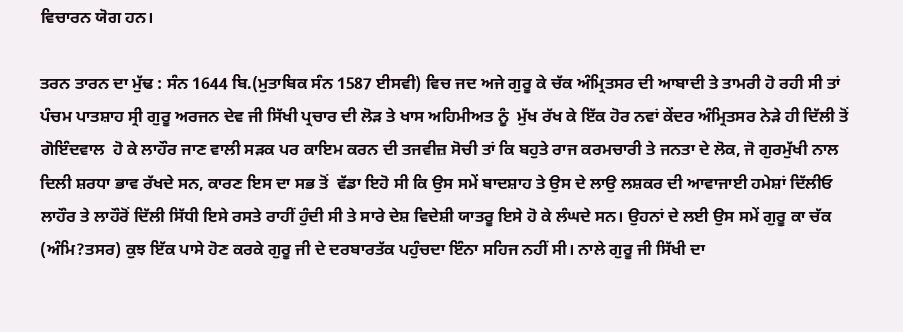ਵਿਚਾਰਨ ਯੋਗ ਹਨ।

ਤਰਨ ਤਾਰਨ ਦਾ ਮੁੱਢ : ਸੰਨ 1644 ਬਿ.(ਮੁਤਾਬਿਕ ਸੰਨ 1587 ਈਸਵੀ) ਵਿਚ ਜਦ ਅਜੇ ਗੁਰੂ ਕੇ ਚੱਕ ਅੰਮ੍ਰਿਤਸਰ ਦੀ ਆਬਾਦੀ ਤੇ ਤਾਮਰੀ ਹੋ ਰਹੀ ਸੀ ਤਾਂ ਪੰਚਮ ਪਾਤਸ਼ਾਹ ਸ੍ਰੀ ਗੁਰੂ ਅਰਜਨ ਦੇਵ ਜੀ ਸਿੱਖੀ ਪ੍ਰਚਾਰ ਦੀ ਲੋੜ ਤੇ ਖਾਸ ਅਹਿਮੀਅਤ ਨੂੰ  ਮੁੱਖ ਰੱਖ ਕੇ ਇੱਕ ਹੋਰ ਨਵਾਂ ਕੇਂਦਰ ਅੰਮ੍ਰਿਤਸਰ ਨੇੜੇ ਹੀ ਦਿੱਲੀ ਤੋਂ ਗੋਇੰਦਵਾਲ  ਹੋ ਕੇ ਲਾਹੌਰ ਜਾਣ ਵਾਲੀ ਸੜਕ ਪਰ ਕਾਇਮ ਕਰਨ ਦੀ ਤਜਵੀਜ਼ ਸੋਚੀ ਤਾਂ ਕਿ ਬਹੁਤੇ ਰਾਜ ਕਰਮਚਾਰੀ ਤੇ ਜਨਤਾ ਦੇ ਲੋਕ, ਜੋ ਗੁਰਮੁੱਖੀ ਨਾਲ ਦਿਲੀ ਸ਼ਰਧਾ ਭਾਵ ਰੱਖਦੇ ਸਨ, ਕਾਰਣ ਇਸ ਦਾ ਸਭ ਤੋਂ  ਵੱਡਾ ਇਹੋ ਸੀ ਕਿ ਉਸ ਸਮੇਂ ਬਾਦਸ਼ਾਹ ਤੇ ਉਸ ਦੇ ਲਾਉ ਲਸ਼ਕਰ ਦੀ ਆਵਾਜਾਈ ਹਮੇਸ਼ਾਂ ਦਿੱਲੀਓ ਲਾਹੌਰ ਤੇ ਲਾਹੌਰੋਂ ਦਿੱਲੀ ਸਿੱਧੀ ਇਸੇ ਰਸਤੇ ਰਾਹੀਂ ਹੁੰਦੀ ਸੀ ਤੇ ਸਾਰੇ ਦੇਸ਼ ਵਿਦੇਸ਼ੀ ਯਾਤਰੂ ਇਸੇ ਹੋ ਕੇ ਲੰਘਦੇ ਸਨ। ਉਹਨਾਂ ਦੇ ਲਈ ਉਸ ਸਮੇਂ ਗੁਰੂ ਕਾ ਚੱਕ (ਅੰਮਿ?ਤਸਰ) ਕੁਝ ਇੱਕ ਪਾਸੇ ਹੋਣ ਕਰਕੇ ਗੁਰੂ ਜੀ ਦੇ ਦਰਬਾਰਤੱਕ ਪਹੁੰਚਦਾ ਇੰਨਾ ਸਹਿਜ ਨਹੀਂ ਸੀ। ਨਾਲੇ ਗੁਰੂ ਜੀ ਸਿੱਖੀ ਦਾ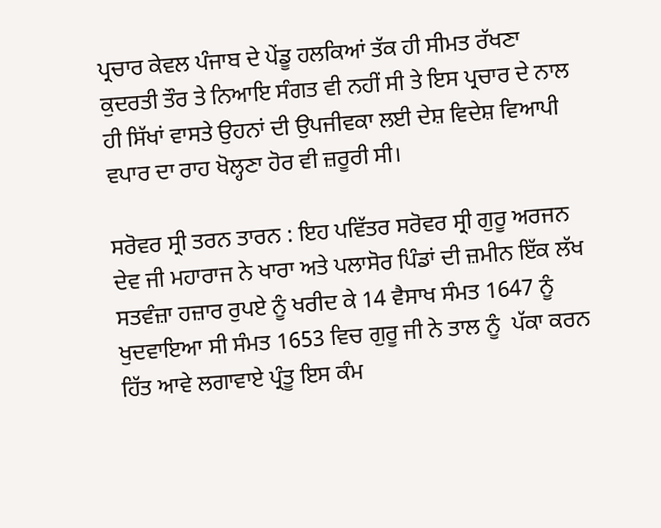ਪ੍ਰਚਾਰ ਕੇਵਲ ਪੰਜਾਬ ਦੇ ਪੇਂਡੂ ਹਲਕਿਆਂ ਤੱਕ ਹੀ ਸੀਮਤ ਰੱਖਣਾ ਕੁਦਰਤੀ ਤੌਰ ਤੇ ਨਿਆਇ ਸੰਗਤ ਵੀ ਨਹੀਂ ਸੀ ਤੇ ਇਸ ਪ੍ਰਚਾਰ ਦੇ ਨਾਲ ਹੀ ਸਿੱਖਾਂ ਵਾਸਤੇ ਉਹਨਾਂ ਦੀ ਉਪਜੀਵਕਾ ਲਈ ਦੇਸ਼ ਵਿਦੇਸ਼ ਵਿਆਪੀ ਵਪਾਰ ਦਾ ਰਾਹ ਖੋਲ੍ਹਣਾ ਹੋਰ ਵੀ ਜ਼ਰੂਰੀ ਸੀ।

ਸਰੋਵਰ ਸ੍ਰੀ ਤਰਨ ਤਾਰਨ : ਇਹ ਪਵਿੱਤਰ ਸਰੋਵਰ ਸ੍ਰੀ ਗੁਰੂ ਅਰਜਨ ਦੇਵ ਜੀ ਮਹਾਰਾਜ ਨੇ ਖਾਰਾ ਅਤੇ ਪਲਾਸੋਰ ਪਿੰਡਾਂ ਦੀ ਜ਼ਮੀਨ ਇੱਕ ਲੱਖ ਸਤਵੰਜ਼ਾ ਹਜ਼ਾਰ ਰੁਪਏ ਨੂੰ ਖਰੀਦ ਕੇ 14 ਵੈਸਾਖ ਸੰਮਤ 1647 ਨੂੰ  ਖੁਦਵਾਇਆ ਸੀ ਸੰਮਤ 1653 ਵਿਚ ਗੁਰੂ ਜੀ ਨੇ ਤਾਲ ਨੂੰ  ਪੱਕਾ ਕਰਨ ਹਿੱਤ ਆਵੇ ਲਗਾਵਾਏ ਪ੍ਰੰਤੂ ਇਸ ਕੰਮ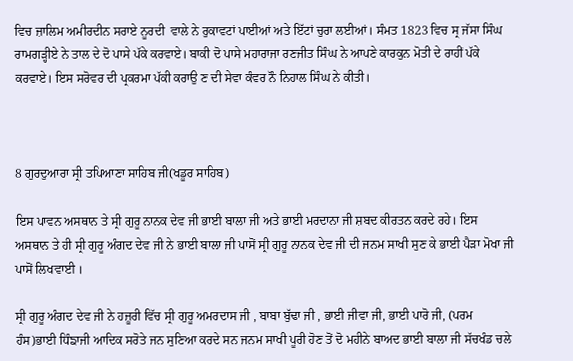ਵਿਚ ਜ਼ਾਲਿਮ ਅਮੀਰਦੀਨ ਸਰਾਏ ਨੂਰਦੀ  ਵਾਲੇ ਨੇ ਰੁਕਾਵਟਾਂ ਪਾਈਆਂ ਅਤੇ ਇੱਟਾਂ ਚੁਰਾ ਲਈਆਂ। ਸੰਮਤ 1823 ਵਿਚ ਸ੍ਰ ਜੱਸਾ ਸਿੰਘ ਰਾਮਗੜ੍ਹੀਏ ਨੇ ਤਾਲ ਦੇ ਦੋ ਪਾਸੇ ਪੱਕੇ ਕਰਵਾਏ। ਬਾਕੀ ਦੋ ਪਾਸੇ ਮਹਾਰਾਜਾ ਰਣਜੀਤ ਸਿੰਘ ਨੇ ਆਪਣੇ ਕਾਰਕੁਨ ਮੋਤੀ ਦੇ ਰਾਹੀਂ ਪੱਕੇ ਕਰਵਾਏ। ਇਸ ਸਰੋਵਰ ਦੀ ਪ੍ਰਕਰਮਾ ਪੱਕੀ ਕਰਾਉ ਣ ਦੀ ਸੇਵਾ ਕੰਵਰ ਨੌ ਨਿਹਾਲ ਸਿੰਘ ਨੇ ਕੀਤੀ।



8 ਗੁਰਦੁਆਰਾ ਸ੍ਰੀ ਤਪਿਆਣਾ ਸਾਹਿਬ ਜੀ(ਖਡੂਰ ਸਾਹਿਬ)

ਇਸ ਪਾਵਨ ਅਸਥਾਨ ਤੇ ਸ੍ਰੀ ਗੁਰੂ ਨਾਨਕ ਦੇਵ ਜੀ ਭਾਈ ਬਾਲਾ ਜੀ ਅਤੇ ਭਾਈ ਮਰਦਾਨਾ ਜੀ ਸ਼ਬਦ ਕੀਰਤਨ ਕਰਦੇ ਰਹੇ। ਇਸ ਅਸਥਾਨ ਤੇ ਹੀ ਸ੍ਰੀ ਗੁਰੂ ਅੰਗਦ ਦੇਵ ਜੀ ਨੇ ਭਾਈ ਬਾਲਾ ਜੀ ਪਾਸੋਂ ਸ੍ਰੀ ਗੁਰੂ ਨਾਨਕ ਦੇਵ ਜੀ ਦੀ ਜਨਮ ਸਾਖੀ ਸੁਣ ਕੇ ਭਾਈ ਪੈੜਾ ਮੋਖਾ ਜੀ ਪਾਸੋਂ ਲਿਖਵਾਈ ।

ਸ੍ਰੀ ਗੁਰੂ ਅੰਗਦ ਦੇਵ ਜੀ ਨੇ ਹਜ਼ੂਰੀ ਵਿੱਚ ਸ੍ਰੀ ਗੁਰੂ ਅਮਰਦਾਸ ਜੀ , ਬਾਬਾ ਬੁੱਢਾ ਜੀ , ਭਾਈ ਜੀਵਾ ਜੀ, ਭਾਈ ਪਾਰੋ ਜੀ, (ਪਰਮ ਹੰਸ)ਭਾਈ ਧਿੰਙਾਜੀ ਆਦਿਕ ਸਰੋਤੇ ਜਨ ਸੁਣਿਆ ਕਰਦੇ ਸਨ ਜਨਮ ਸਾਖੀ ਪੂਰੀ ਹੋਣ ਤੋਂ ਦੋ ਮਹੀਨੇ ਬਾਅਦ ਭਾਈ ਬਾਲਾ ਜੀ ਸੱਚਖੰਡ ਚਲੇ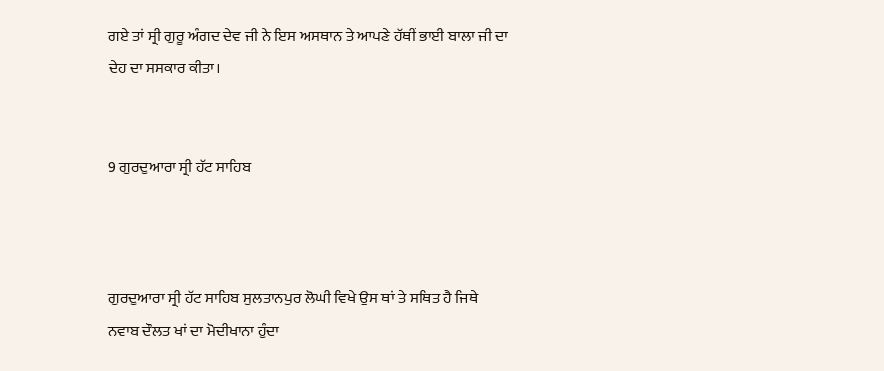ਗਏ ਤਾਂ ਸ੍ਰੀ ਗੁਰੂ ਅੰਗਦ ਦੇਵ ਜੀ ਨੇ ਇਸ ਅਸਥਾਨ ਤੇ ਆਪਣੇ ਹੱਥੀਂ ਭਾਈ ਬਾਲਾ ਜੀ ਦਾ ਦੇਹ ਦਾ ਸਸਕਾਰ ਕੀਤਾ।


9 ਗੁਰਦੁਆਰਾ ਸ੍ਰੀ ਹੱਟ ਸਾਹਿਬ



ਗੁਰਦੁਆਰਾ ਸ੍ਰੀ ਹੱਟ ਸਾਹਿਬ ਸੁਲਤਾਨਪੁਰ ਲੋਘੀ ਵਿਖੇ ਉਸ ਥਾਂ ਤੇ ਸਥਿਤ ਹੈ ਜਿਥੇ ਨਵਾਬ ਦੌਲਤ ਖਾਂ ਦਾ ਮੋਦੀਖਾਨਾ ਹੁੰਦਾ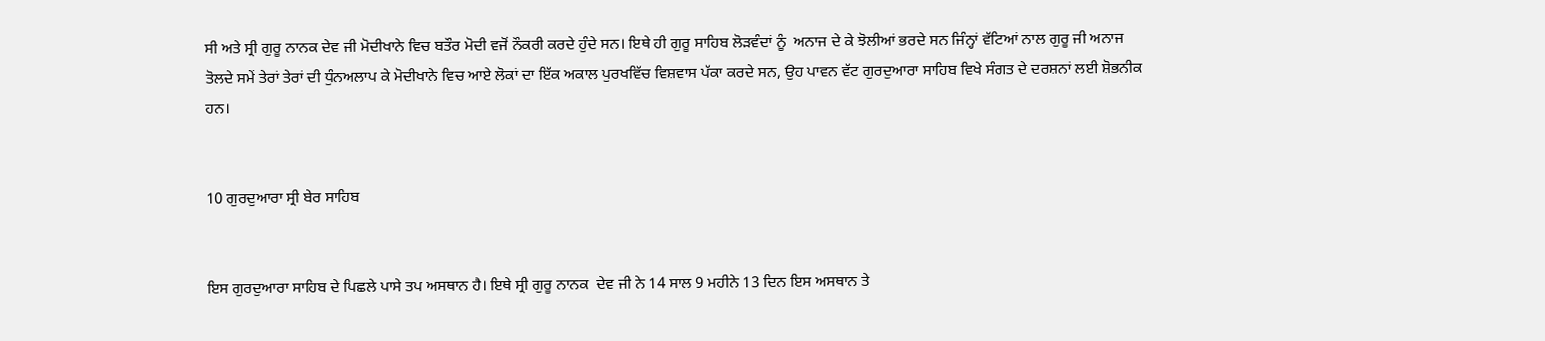ਸੀ ਅਤੇ ਸ੍ਰੀ ਗੁਰੂ ਨਾਨਕ ਦੇਵ ਜੀ ਮੋਦੀਖਾਨੇ ਵਿਚ ਬਤੌਰ ਮੋਦੀ ਵਜੋਂ ਨੌਕਰੀ ਕਰਦੇ ਹੁੰਦੇ ਸਨ। ਇਥੇ ਹੀ ਗੁਰੂ ਸਾਹਿਬ ਲੋੜਵੰਦਾਂ ਨੂੰ  ਅਨਾਜ ਦੇ ਕੇ ਝੋਲੀਆਂ ਭਰਦੇ ਸਨ ਜਿੰਨ੍ਹਾਂ ਵੱਟਿਆਂ ਨਾਲ ਗੁਰੂ ਜੀ ਅਨਾਜ ਤੋਲਦੇ ਸਮੇਂ ਤੇਰਾਂ ਤੇਰਾਂ ਦੀ ਧੁੰਨਅਲਾਪ ਕੇ ਮੋਦੀਖਾਨੇ ਵਿਚ ਆਏ ਲੋਕਾਂ ਦਾ ਇੱਕ ਅਕਾਲ ਪੁਰਖਵਿੱਚ ਵਿਸ਼ਵਾਸ ਪੱਕਾ ਕਰਦੇ ਸਨ, ਉਹ ਪਾਵਨ ਵੱਟ ਗੁਰਦੁਆਰਾ ਸਾਹਿਬ ਵਿਖੇ ਸੰਗਤ ਦੇ ਦਰਸ਼ਨਾਂ ਲਈ ਸ਼ੋਭਨੀਕ ਹਨ।


10 ਗੁਰਦੁਆਰਾ ਸ੍ਰੀ ਬੇਰ ਸਾਹਿਬ


ਇਸ ਗੁਰਦੁਆਰਾ ਸਾਹਿਬ ਦੇ ਪਿਛਲੇ ਪਾਸੇ ਤਪ ਅਸਥਾਨ ਹੈ। ਇਥੇ ਸ੍ਰੀ ਗੁਰੂ ਨਾਨਕ  ਦੇਵ ਜੀ ਨੇ 14 ਸਾਲ 9 ਮਹੀਨੇ 13 ਦਿਨ ਇਸ ਅਸਥਾਨ ਤੇ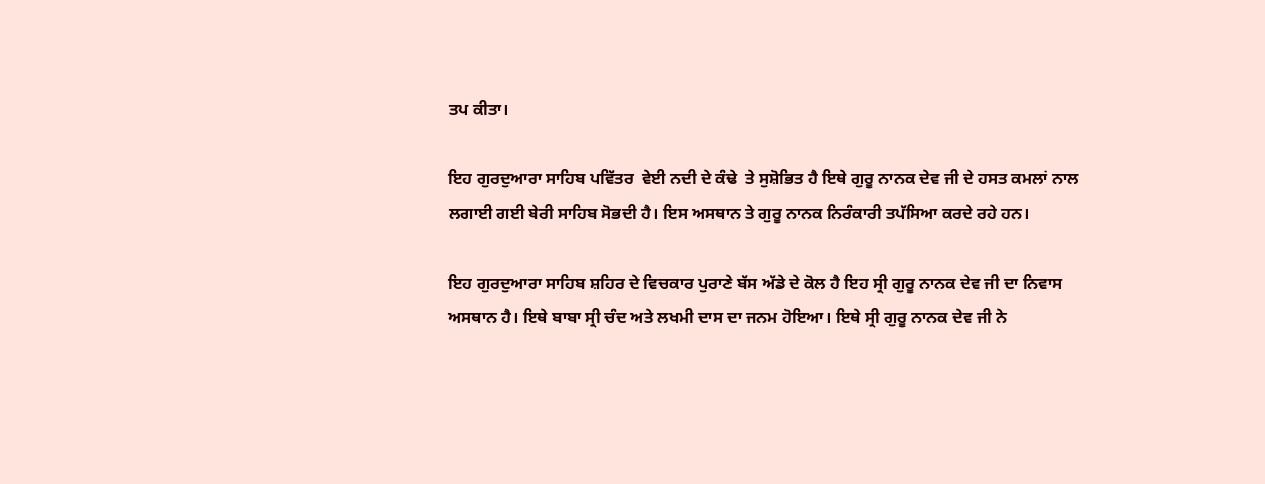ਤਪ ਕੀਤਾ।

ਇਹ ਗੁਰਦੁਆਰਾ ਸਾਹਿਬ ਪਵਿੱਤਰ  ਵੇਈ ਨਦੀ ਦੇ ਕੰਢੇ  ਤੇ ਸੁਸ਼ੋਭਿਤ ਹੈ ਇਥੇ ਗੁਰੂ ਨਾਨਕ ਦੇਵ ਜੀ ਦੇ ਹਸਤ ਕਮਲਾਂ ਨਾਲ ਲਗਾਈ ਗਈ ਬੇਰੀ ਸਾਹਿਬ ਸੋਭਦੀ ਹੈ। ਇਸ ਅਸਥਾਨ ਤੇ ਗੁਰੂ ਨਾਨਕ ਨਿਰੰਕਾਰੀ ਤਪੱਸਿਆ ਕਰਦੇ ਰਹੇ ਹਨ।

ਇਹ ਗੁਰਦੁਆਰਾ ਸਾਹਿਬ ਸ਼ਹਿਰ ਦੇ ਵਿਚਕਾਰ ਪੁਰਾਣੇ ਬੱਸ ਅੱਡੇ ਦੇ ਕੋਲ ਹੈ ਇਹ ਸ੍ਰੀ ਗੁਰੂ ਨਾਨਕ ਦੇਵ ਜੀ ਦਾ ਨਿਵਾਸ ਅਸਥਾਨ ਹੈ। ਇਥੇ ਬਾਬਾ ਸ੍ਰੀ ਚੰਦ ਅਤੇ ਲਖਮੀ ਦਾਸ ਦਾ ਜਨਮ ਹੋਇਆ। ਇਥੇ ਸ੍ਰੀ ਗੁਰੂ ਨਾਨਕ ਦੇਵ ਜੀ ਨੇ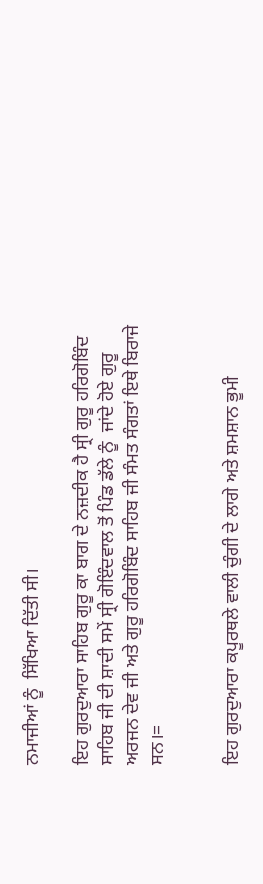ਨਮਾਜੀਆਂ ਨੂੰ  ਸਿੱਖਿਆ ਦਿੱਤੀ ਸੀ।

ਇਹ ਗੁਰਦੁਆਰਾ ਸਾਹਿਬ ਗੁਰੂ ਕਾ ਬਾਗ ਦੇ ਨਜ਼ਦੀਕ ਹੈ ਸ੍ਰੀ ਗੁਰੂ ਹਰਿਗੋਬਿੰਦ ਸਾਹਿਬ ਜੀ ਦੀ ਸ਼ਾਦੀ ਸਮੇਂ ਸ੍ਰੀ ਗੋਇੰਦਵਾਲ ਤੋਂ ਪਿੰਡ ਡੱਲੇ ਨੂੰ  ਜਾਂਦੇ ਹੋਏ ਗੁਰੂ ਅਰਜਨ ਦੇਵ ਜੀ ਅਤੇ ਗੁਰੂ ਹਰਿਗੋਬਿੰਦ ਸਾਹਿਬ ਜੀ ਸੰਮਤ ਸੰਗਤਾਂ ਇਥੇ ਬਿਰਾਜੇ ਸਨ।=


ਇਹ ਗੁਰਦੁਆਰਾ ਕਪੂਰਥਲੇ ਵਾਲੀ ਚੁੰਗੀ ਦੇ ਲਾਗੇ ਅਤੇ ਸ਼ਮਸ਼ਾਨ ਭੂਮੀ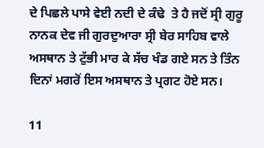ਦੇ ਪਿਛਲੇ ਪਾਸੇ ਵੇਈ ਨਦੀ ਦੇ ਕੰਢੇ  ਤੇ ਹੈ ਜਦੋਂ ਸ੍ਰੀ ਗੁਰੂ ਨਾਨਕ ਦੇਵ ਜੀ ਗੁਰਦੁਆਰਾ ਸ੍ਰੀ ਬੇਰ ਸਾਹਿਬ ਵਾਲੇ ਅਸਥਾਨ ਤੇ ਟੁੱਭੀ ਮਾਰ ਕੇ ਸੱਚ ਖੰਡ ਗਏ ਸਨ ਤੇ ਤਿੰਨ ਦਿਨਾਂ ਮਗਰੋਂ ਇਸ ਅਸਥਾਨ ਤੇ ਪ੍ਰਗਟ ਹੋਏ ਸਨ।

11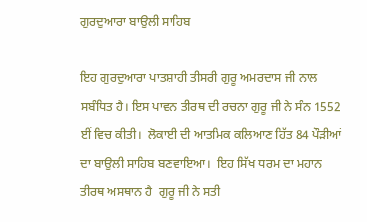ਗੁਰਦੁਆਰਾ ਬਾਉਲੀ ਸਾਹਿਬ

ਇਹ ਗੁਰਦੁਆਰਾ ਪਾਤਸ਼ਾਹੀ ਤੀਸਰੀ ਗੁਰੂ ਅਮਰਦਾਸ ਜੀ ਨਾਲ ਸਬੰਧਿਤ ਹੈ। ਇਸ ਪਾਵਨ ਤੀਰਥ ਦੀ ਰਚਨਾ ਗੁਰੂ ਜੀ ਨੇ ਸੰਨ 1552 ਈਂ ਵਿਚ ਕੀਤੀ।  ਲੋਕਾਈ ਦੀ ਆਤਮਿਕ ਕਲਿਆਣ ਹਿੱਤ 84 ਪੌੜੀਆਂ ਦਾ ਬਾਉਲੀ ਸਾਹਿਬ ਬਣਵਾਇਆ।  ਇਹ ਸਿੱਖ ਧਰਮ ਦਾ ਮਹਾਨ ਤੀਰਥ ਅਸਥਾਨ ਹੈ  ਗੁਰੂ ਜੀ ਨੇ ਸਤੀ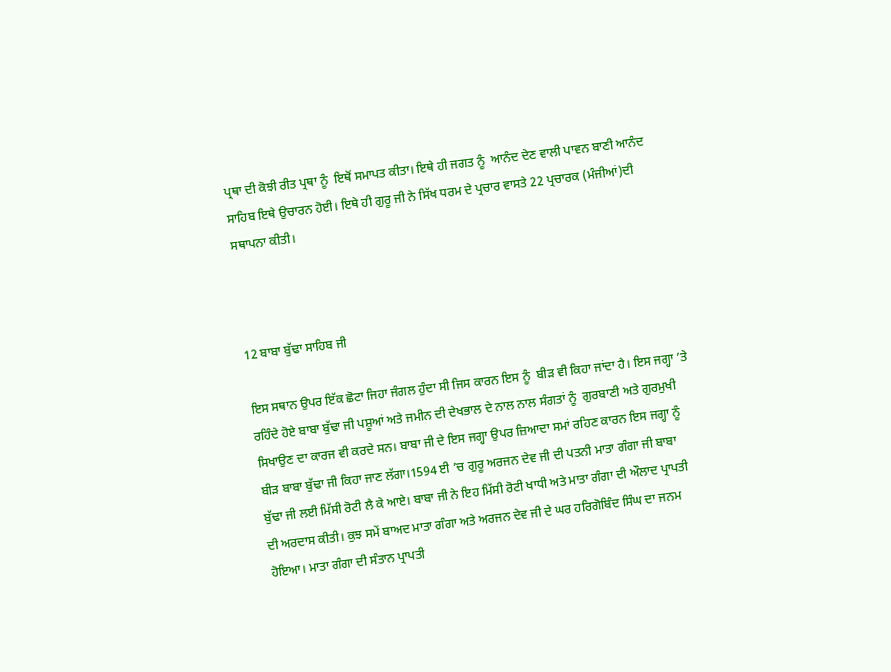ਪ੍ਰਥਾ ਦੀ ਕੋਝੀ ਰੀਤ ਪ੍ਰਥਾ ਨੂੰ  ਇਥੋਂ ਸਮਾਪਤ ਕੀਤਾ। ਇਥੇ ਹੀ ਜਗਤ ਨੂੰ  ਆਨੰਦ ਦੇਣ ਵਾਲੀ ਪਾਵਨ ਬਾਣੀ ਆਨੰਦ ਸਾਹਿਬ ਇਥੇ ਉਚਾਰਨ ਹੋਈ। ਇਥੇ ਹੀ ਗੁਰੂ ਜੀ ਨੇ ਸਿੱਖ ਧਰਮ ਦੇ ਪ੍ਰਚਾਰ ਵਾਸਤੇ 22 ਪ੍ਰਚਾਰਕ (ਮੰਜੀਆਂ)ਦੀ ਸਥਾਪਨਾ ਕੀਤੀ।



12 ਬਾਬਾ ਬੁੱਢਾ ਸਾਹਿਬ ਜੀ

ਇਸ ਸਥਾਨ ਉਪਰ ਇੱਕ ਛੋਟਾ ਜਿਹਾ ਜੰਗਲ ਹੁੰਦਾ ਸੀ ਜਿਸ ਕਾਰਨ ਇਸ ਨੂੰ  ਬੀੜ ਵੀ ਕਿਹਾ ਜਾਂਦਾ ਹੈ। ਇਸ ਜਗ੍ਹਾ ’ਤੇ ਰਹਿੰਦੇ ਹੋਏ ਬਾਬਾ ਬੁੱਢਾ ਜੀ ਪਸ਼ੂਆਂ ਅਤੇ ਜਮੀਨ ਦੀ ਦੇਖਭਾਲ ਦੇ ਨਾਲ ਨਾਲ ਸੰਗਤਾਂ ਨੂੰ  ਗੁਰਬਾਣੀ ਅਤੇ ਗੁਰਮੁਖੀ ਸਿਖਾਉਣ ਦਾ ਕਾਰਜ ਵੀ ਕਰਦੇ ਸਨ। ਬਾਬਾ ਜੀ ਦੇ ਇਸ ਜਗ੍ਹਾ ਉਪਰ ਜ਼ਿਆਦਾ ਸਮਾਂ ਰਹਿਣ ਕਾਰਨ ਇਸ ਜਗ੍ਹਾ ਨੂੰ  ਬੀੜ ਬਾਬਾ ਬੁੱਢਾ ਜੀ ਕਿਹਾ ਜਾਣ ਲੱਗਾ।1594 ਈ ’ਚ ਗੁਰੂ ਅਰਜਨ ਦੇਵ ਜੀ ਦੀ ਪਤਨੀ ਮਾਤਾ ਗੰਗਾ ਜੀ ਬਾਬਾ ਬੁੱਢਾ ਜੀ ਲਈ ਮਿੱਸੀ ਰੋਟੀ ਲੈ ਕੇ ਆਏ। ਬਾਬਾ ਜੀ ਨੇ ਇਹ ਮਿੱਸੀ ਰੋਟੀ ਖਾਧੀ ਅਤੇ ਮਾਤਾ ਗੰਗਾ ਦੀ ਔਲਾਦ ਪ੍ਰਾਪਤੀ ਦੀ ਅਰਦਾਸ ਕੀਤੀ। ਕੁਝ ਸਮੇਂ ਬਾਅਦ ਮਾਤਾ ਗੰਗਾ ਅਤੇ ਅਰਜਨ ਦੇਵ ਜੀ ਦੇ ਘਰ ਹਰਿਗੋਬਿੰਦ ਸਿੰਘ ਦਾ ਜਨਮ ਹੋਇਆ। ਮਾਤਾ ਗੰਗਾ ਦੀ ਸੰਤਾਨ ਪ੍ਰਾਪਤੀ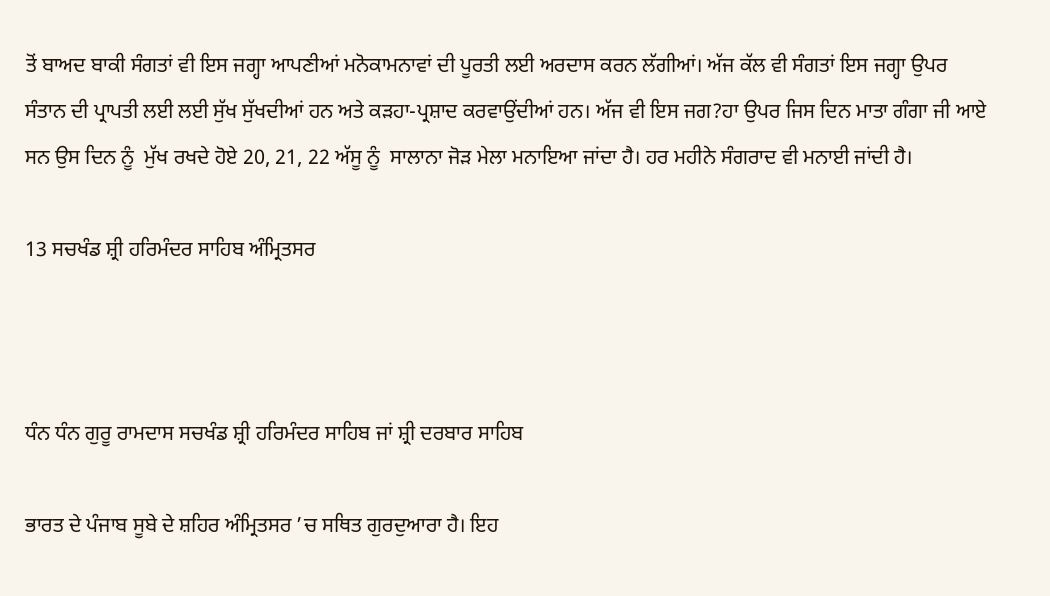ਤੋਂ ਬਾਅਦ ਬਾਕੀ ਸੰਗਤਾਂ ਵੀ ਇਸ ਜਗ੍ਹਾ ਆਪਣੀਆਂ ਮਨੋਕਾਮਨਾਵਾਂ ਦੀ ਪੂਰਤੀ ਲਈ ਅਰਦਾਸ ਕਰਨ ਲੱਗੀਆਂ। ਅੱਜ ਕੱਲ ਵੀ ਸੰਗਤਾਂ ਇਸ ਜਗ੍ਹਾ ਉਪਰ ਸੰਤਾਨ ਦੀ ਪ੍ਰਾਪਤੀ ਲਈ ਲਈ ਸੁੱਖ ਸੁੱਖਦੀਆਂ ਹਨ ਅਤੇ ਕੜਹਾ-ਪ੍ਰਸ਼ਾਦ ਕਰਵਾਉਂਦੀਆਂ ਹਨ। ਅੱਜ ਵੀ ਇਸ ਜਗ?ਹਾ ਉਪਰ ਜਿਸ ਦਿਨ ਮਾਤਾ ਗੰਗਾ ਜੀ ਆਏ ਸਨ ਉਸ ਦਿਨ ਨੂੰ  ਮੁੱਖ ਰਖਦੇ ਹੋਏ 20, 21, 22 ਅੱਸੂ ਨੂੰ  ਸਾਲਾਨਾ ਜੋੜ ਮੇਲਾ ਮਨਾਇਆ ਜਾਂਦਾ ਹੈ। ਹਰ ਮਹੀਨੇ ਸੰਗਰਾਦ ਵੀ ਮਨਾਈ ਜਾਂਦੀ ਹੈ।

13 ਸਚਖੰਡ ਸ਼੍ਰੀ ਹਰਿਮੰਦਰ ਸਾਹਿਬ ਅੰਮ੍ਰਿਤਸਰ



ਧੰਨ ਧੰਨ ਗੁਰੂ ਰਾਮਦਾਸ ਸਚਖੰਡ ਸ਼੍ਰੀ ਹਰਿਮੰਦਰ ਸਾਹਿਬ ਜਾਂ ਸ਼੍ਰੀ ਦਰਬਾਰ ਸਾਹਿਬ

ਭਾਰਤ ਦੇ ਪੰਜਾਬ ਸੂਬੇ ਦੇ ਸ਼ਹਿਰ ਅੰਮ੍ਰਿਤਸਰ ’ਚ ਸਥਿਤ ਗੁਰਦੁਆਰਾ ਹੈ। ਇਹ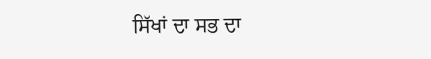ਸਿੱਖਾਂ ਦਾ ਸਭ ਦਾ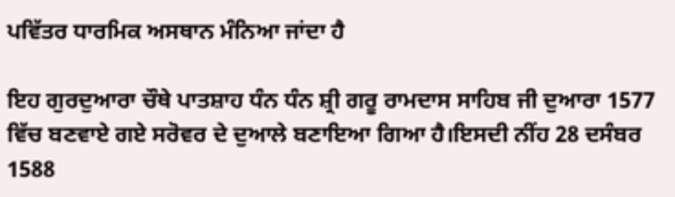ਪਵਿੱਤਰ ਧਾਰਮਿਕ ਅਸਥਾਨ ਮੰਨਿਆ ਜਾਂਦਾ ਹੈ

ਇਹ ਗੁਰਦੁਆਰਾ ਚੌਥੇ ਪਾਤਸ਼ਾਹ ਧੰਨ ਧੰਨ ਸ਼੍ਰੀ ਗਰੂ ਰਾਮਦਾਸ ਸਾਹਿਬ ਜੀ ਦੁਆਰਾ 1577 ਵਿੱਚ ਬਣਵਾਏ ਗਏ ਸਰੋਵਰ ਦੇ ਦੁਆਲੇ ਬਣਾਇਆ ਗਿਆ ਹੈ।ਇਸਦੀ ਨੀਂਹ 28 ਦਸੰਬਰ 1588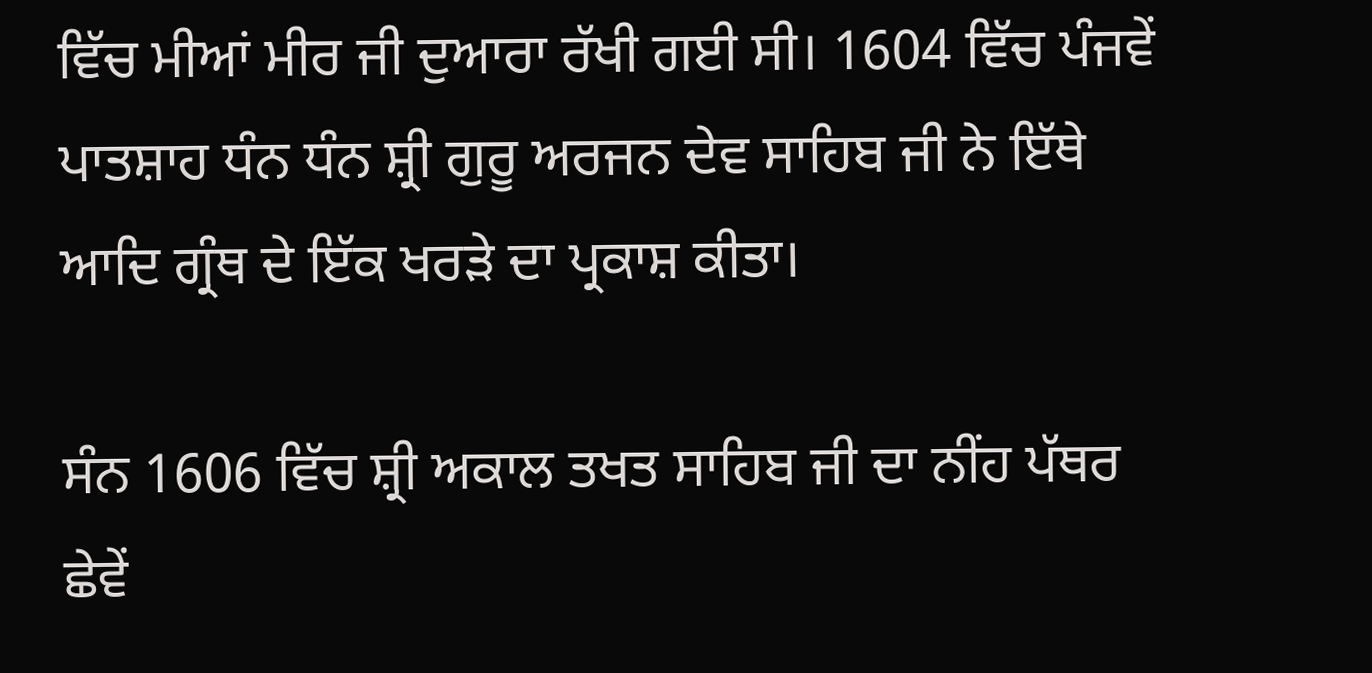ਵਿੱਚ ਮੀਆਂ ਮੀਰ ਜੀ ਦੁਆਰਾ ਰੱਖੀ ਗਈ ਸੀ। 1604 ਵਿੱਚ ਪੰਜਵੇਂ ਪਾਤਸ਼ਾਹ ਧੰਨ ਧੰਨ ਸ਼੍ਰੀ ਗੁਰੂ ਅਰਜਨ ਦੇਵ ਸਾਹਿਬ ਜੀ ਨੇ ਇੱਥੇ ਆਦਿ ਗ੍ਰੰਥ ਦੇ ਇੱਕ ਖਰੜੇ ਦਾ ਪ੍ਰਕਾਸ਼ ਕੀਤਾ।

ਸੰਨ 1606 ਵਿੱਚ ਸ਼੍ਰੀ ਅਕਾਲ ਤਖਤ ਸਾਹਿਬ ਜੀ ਦਾ ਨੀਂਹ ਪੱਥਰ ਛੇਵੇਂ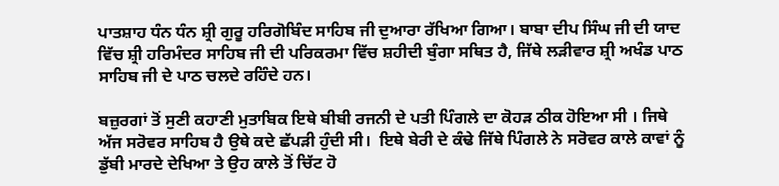ਪਾਤਸ਼ਾਹ ਧੰਨ ਧੰਨ ਸ਼੍ਰੀ ਗੁਰੂ ਹਰਿਗੋਬਿੰਦ ਸਾਹਿਬ ਜੀ ਦੁਆਰਾ ਰੱਖਿਆ ਗਿਆ। ਬਾਬਾ ਦੀਪ ਸਿੰਘ ਜੀ ਦੀ ਯਾਦ ਵਿੱਚ ਸ਼੍ਰੀ ਹਰਿਮੰਦਰ ਸਾਹਿਬ ਜੀ ਦੀ ਪਰਿਕਰਮਾ ਵਿੱਚ ਸ਼ਹੀਦੀ ਬੁੰਗਾ ਸਥਿਤ ਹੈ, ਜਿੱਥੇ ਲੜੀਵਾਰ ਸ਼੍ਰੀ ਅਖੰਡ ਪਾਠ ਸਾਹਿਬ ਜੀ ਦੇ ਪਾਠ ਚਲਦੇ ਰਹਿੰਦੇ ਹਨ।

ਬਜ਼ੁਰਗਾਂ ਤੋਂ ਸੁਣੀ ਕਹਾਣੀ ਮੁਤਾਬਿਕ ਇਥੇ ਬੀਬੀ ਰਜਨੀ ਦੇ ਪਤੀ ਪਿੰਗਲੇ ਦਾ ਕੋਹੜ ਠੀਕ ਹੋਇਆ ਸੀ । ਜਿਥੇ ਅੱਜ ਸਰੋਵਰ ਸਾਹਿਬ ਹੈ ਉਥੇ ਕਦੇ ਛੱਪੜੀ ਹੁੰਦੀ ਸੀ।  ਇਥੇ ਬੇਰੀ ਦੇ ਕੰਢੇ ਜਿੱਥੇ ਪਿੰਗਲੇ ਨੇ ਸਰੋਵਰ ਕਾਲੇ ਕਾਵਾਂ ਨੂੰ  ਡੁੱਬੀ ਮਾਰਦੇ ਦੇਖਿਆ ਤੇ ਉਹ ਕਾਲੇ ਤੋਂ ਚਿੱਟ ਹੋ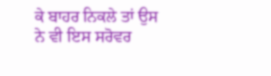ਕੇ ਬਾਹਰ ਨਿਕਲੇ ਤਾਂ ਉਸ ਨੇ ਵੀ ਇਸ ਸਰੋਵਰ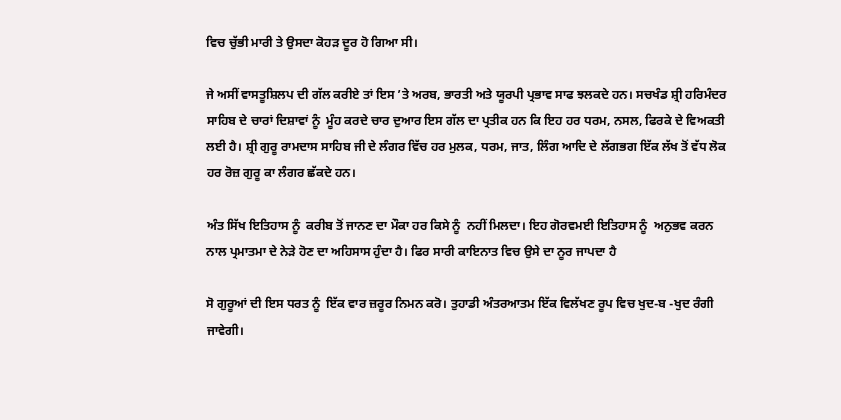ਵਿਚ ਚੁੱਭੀ ਮਾਰੀ ਤੇ ਉਸਦਾ ਕੋਹੜ ਦੂਰ ਹੋ ਗਿਆ ਸੀ।

ਜੇ ਅਸੀਂ ਵਾਸਤੂਸ਼ਿਲਪ ਦੀ ਗੱਲ ਕਰੀਏ ਤਾਂ ਇਸ ’ਤੇ ਅਰਬ, ਭਾਰਤੀ ਅਤੇ ਯੂਰਪੀ ਪ੍ਰਭਾਵ ਸਾਫ ਝਲਕਦੇ ਹਨ। ਸਚਖੰਡ ਸ਼੍ਰੀ ਹਰਿਮੰਦਰ ਸਾਹਿਬ ਦੇ ਚਾਰਾਂ ਦਿਸ਼ਾਵਾਂ ਨੂੰ  ਮੂੰਹ ਕਰਦੇ ਚਾਰ ਦੁਆਰ ਇਸ ਗੱਲ ਦਾ ਪ੍ਰਤੀਕ ਹਨ ਕਿ ਇਹ ਹਰ ਧਰਮ, ਨਸਲ, ਫਿਰਕੇ ਦੇ ਵਿਅਕਤੀ ਲਈ ਹੈ। ਸ਼੍ਰੀ ਗੁਰੂ ਰਾਮਦਾਸ ਸਾਹਿਬ ਜੀ ਦੇ ਲੰਗਰ ਵਿੱਚ ਹਰ ਮੁਲਕ, ਧਰਮ, ਜਾਤ, ਲਿੰਗ ਆਦਿ ਦੇ ਲੱਗਭਗ ਇੱਕ ਲੱਖ ਤੋਂ ਵੱਧ ਲੋਕ ਹਰ ਰੋਜ਼ ਗੁਰੂ ਕਾ ਲੰਗਰ ਛੱਕਦੇ ਹਨ।

ਅੰਤ ਸਿੱਖ ਇਤਿਹਾਸ ਨੂੰ  ਕਰੀਬ ਤੋਂ ਜਾਨਣ ਦਾ ਮੌਕਾ ਹਰ ਕਿਸੇ ਨੂੰ  ਨਹੀਂ ਮਿਲਦਾ। ਇਹ ਗੋਰਵਮਈ ਇਤਿਹਾਸ ਨੂੰ  ਅਨੁਭਵ ਕਰਨ ਨਾਲ ਪ੍ਰਮਾਤਮਾ ਦੇ ਨੇੜੇ ਹੋਣ ਦਾ ਅਹਿਸਾਸ ਹੁੰਦਾ ਹੈ। ਫਿਰ ਸਾਰੀ ਕਾਇਨਾਤ ਵਿਚ ਉਸੇ ਦਾ ਨੂਰ ਜਾਪਦਾ ਹੈ

ਸੋ ਗੁਰੂਆਂ ਦੀ ਇਸ ਧਰਤ ਨੂੰ  ਇੱਕ ਵਾਰ ਜ਼ਰੂਰ ਨਿਮਨ ਕਰੋ। ਤੁਹਾਡੀ ਅੰਤਰਆਤਮ ਇੱਕ ਵਿਲੱਖਣ ਰੂਪ ਵਿਚ ਖੁਦ-ਬ -ਖੁਦ ਰੰਗੀ ਜਾਵੇਗੀ।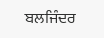ਬਲਜਿੰਦਰ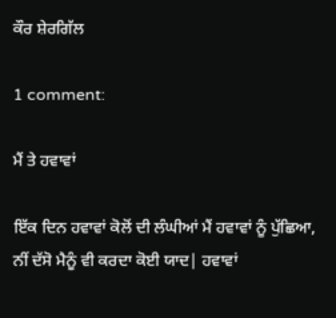ਕੌਰ ਸ਼ੇਰਗਿੱਲ

1 comment:

ਮੈਂ ਤੇ ਹਵਾਵਾਂ

ਇੱਕ ਦਿਨ ਹਵਾਵਾਂ ਕੋਲੋਂ ਦੀ ਲੰਘੀਆਂ ਮੈਂ ਹਵਾਵਾਂ ਨੂੰ ਪੁੱਛਿਆ, ਨੀਂ ਦੱਸੋ ਮੈਨੂੰ ਵੀ ਕਰਦਾ ਕੋਈ ਯਾਦ| ਹਵਾਵਾਂ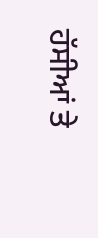ਹੱਸੀਆਂ ਤੇ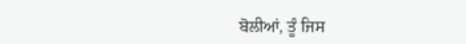ਬੋਲੀਆਂ, ਤੂੰ ਜਿਸ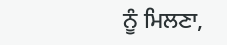ਨੂੰ ਮਿਲਣਾ,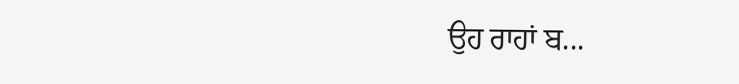ਉਹ ਰਾਹਾਂ ਬ...